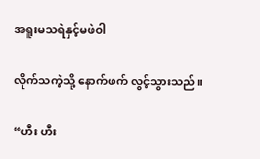အရူးမသရဲနှင့်မဖဲဝါ

လိုက်သကဲ့သို့ နောက်ဖက် လွင့်သွားသည်။

“ဟီး ဟီး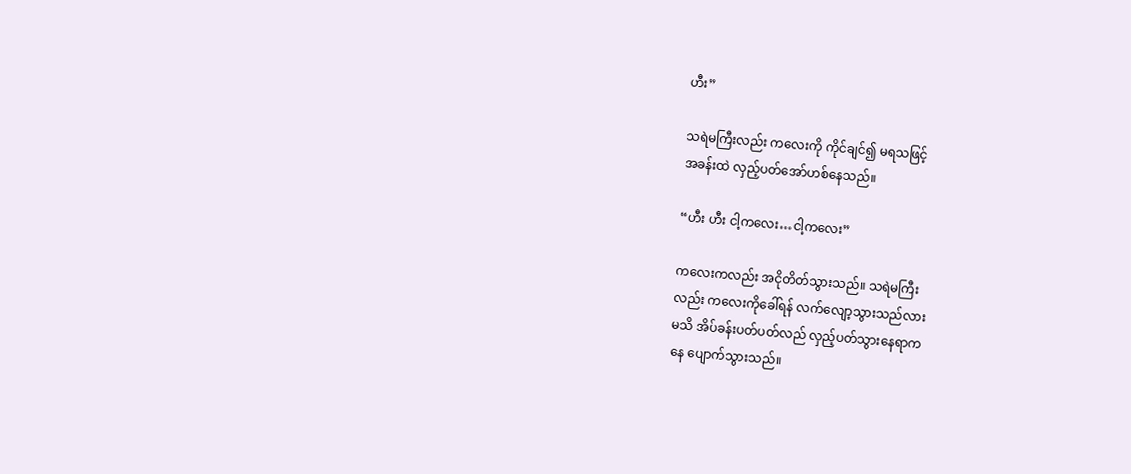ဟီး”

သရဲမကြီးလည်း ကလေးကို ကိုင်ချင်၍ မရသဖြင့်
အခန်းထဲ လှည့်ပတ်အော်ဟစ်နေသည်။

“ဟီး ဟီး ငါ့ကလေး…ငါ့ကလေး”

ကလေးကလည်း အငိုတိတ်သွားသည်။ သရဲမကြီး
လည်း ကလေးကိုခေါ်ရန် လက်လျော့သွားသည်လား
မသိ အိပ်ခန်းပတ်ပတ်လည် လှည့်ပတ်သွားနေရာက
နေ ပျောက်သွားသည်။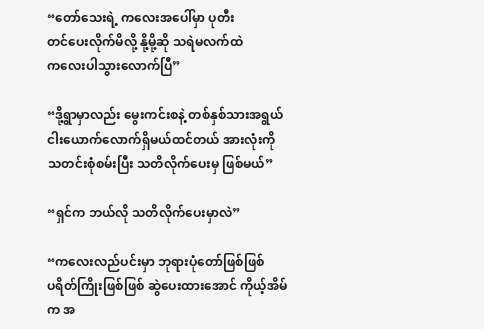“တော်သေးရဲ့ ကလေးအပေါ်မှာ ပုတီး
တင်ပေးလိုက်မိလို့ နို့မို့ဆို သရဲမလက်ထဲ
ကလေးပါသွားလောက်ပြီ”

“ဒို့ရွာမှာလည်း မွေးကင်းစနဲ့ တစ်နှစ်သားအရွယ်
ငါးယောက်လောက်ရှိမယ်ထင်တယ် အားလုံးကို
သတင်းစုံစမ်းပြီး သတိလိုက်ပေးမှ ဖြစ်မယ်”

“ရှင်က ဘယ်လို သတိလိုက်ပေးမှာလဲ”

“ကလေးလည်ပင်းမှာ ဘုရားပုံတော်ဖြစ်ဖြစ်
ပရိတ်ကြိုးဖြစ်ဖြစ် ဆွဲပေးထားအောင် ကိုယ့်အိမ်
က အ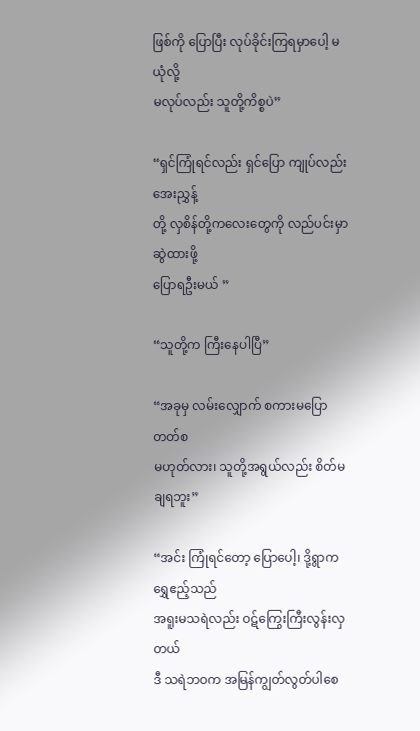ဖြစ်ကို ပြောပြီး လုပ်ခိုင်းကြရမှာပေါ့ မယုံလို့
မလုပ်လည်း သူတို့ကိစ္စပဲ”

“ရှင်ကြုံရင်လည်း ရှင်ပြော ကျုပ်လည်း အေးညွှန့်
တို့ လှစိန်တို့ကလေးတွေကို လည်ပင်းမှာ ဆွဲထားဖို့
ပြောရဦးမယ် ”

“သူတို့က ကြီးနေပါပြီ”

“အခုမှ လမ်းလျှောက် စကားမပြောတတ်စ
မဟုတ်လား၊ သူတို့အရွယ်လည်း စိတ်မချရဘူး”

“အင်း ကြုံရင်တော့ ပြောပေါ့၊ ဒို့ရွာက ရွှေဧည့်သည်
အရူးမသရဲလည်း ဝဋ်ကြွေးကြီးလွန်းလှတယ်
ဒီ သရဲဘဝက အမြန်ကျွတ်လွတ်ပါစေ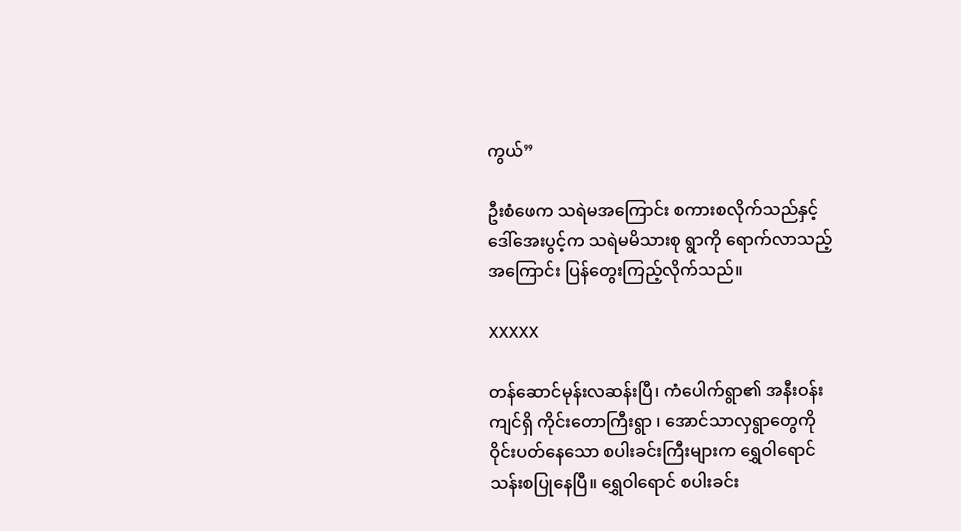ကွယ်”

ဦးစံဖေက သရဲမအကြောင်း စကားစလိုက်သည်နှင့်
ဒေါ်အေးပွင့်က သရဲမမိသားစု ရွာကို ရောက်လာသည့်
အကြောင်း ပြန်တွေးကြည့်လိုက်သည်။

XXXXX

တန်ဆောင်မုန်းလဆန်းပြီ၊ ကံပေါက်ရွာ၏ အနီးဝန်း
ကျင်ရှိ ကိုင်းတောကြီးရွာ ၊ အောင်သာလှရွာတွေကို
ဝိုင်းပတ်နေသော စပါးခင်းကြီးများက ရွှေဝါရောင်
သန်းစပြုနေပြီ။ ရွှေဝါရောင် စပါးခင်း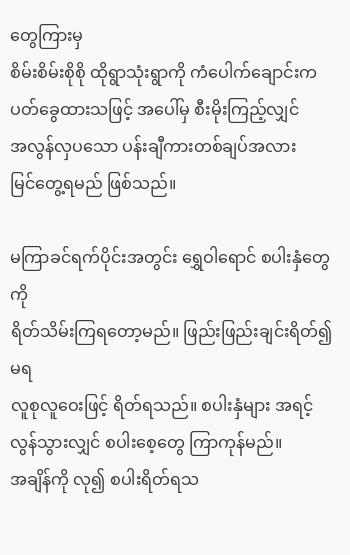တွေကြားမှ
စိမ်းစိမ်းစိုစို ထိုရွာသုံးရွာကို ကံပေါက်ချောင်းက
ပတ်ခွေထားသဖြင့် အပေါ်မှ စီးမိုးကြည့်လျှင်
အလွန်လှပသော ပန်းချီကားတစ်ချပ်အလား
မြင်တွေ့ရမည် ဖြစ်သည်။

မကြာခင်ရက်ပိုင်းအတွင်း ရွှေဝါရောင် စပါးနှံတွေကို
ရိတ်သိမ်းကြရတော့မည်။ ဖြည်းဖြည်းချင်းရိတ်၍မရ
လူစုလူဝေးဖြင့် ရိတ်ရသည်။ စပါးနှံများ အရင့်
လွန်သွားလျှင် စပါးစေ့တွေ ကြာကုန်မည်။
အချိန်ကို လု၍ စပါးရိတ်ရသ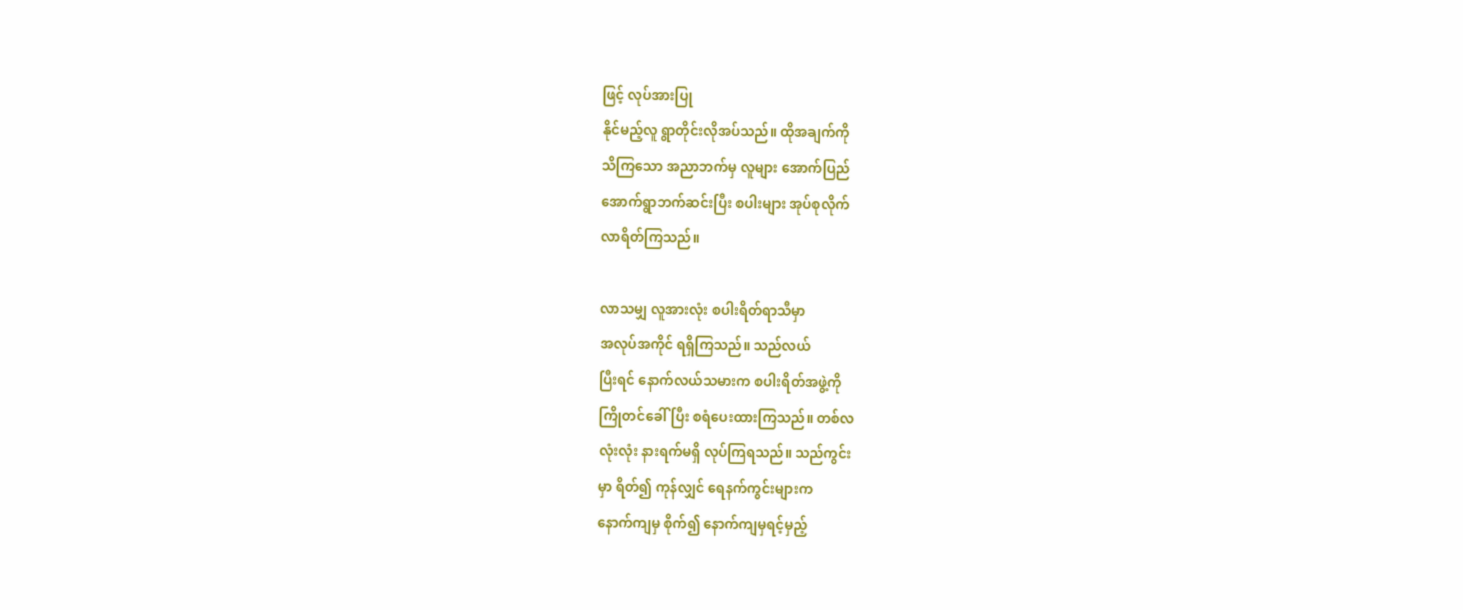ဖြင့် လုပ်အားပြု
နိုင်မည့်လူ ရွာတိုင်းလိုအပ်သည်။ ထိုအချက်ကို
သိကြသော အညာဘက်မှ လူများ အောက်ပြည်
အောက်ရွာဘက်ဆင်းပြီး စပါးများ အုပ်စုလိုက်
လာရိတ်ကြသည်။

လာသမျှ လူအားလုံး စပါးရိတ်ရာသီမှာ
အလုပ်အကိုင် ရရှိကြသည်။ သည်လယ်
ပြီးရင် နောက်လယ်သမားက စပါးရိတ်အဖွဲ့ကို
ကြိုတင်ခေါ်ပြီး စရံပေးထားကြသည်။ တစ်လ
လုံးလုံး နားရက်မရှိ လုပ်ကြရသည်။ သည်ကွင်း
မှာ ရိတ်၍ ကုန်လျှင် ရေနက်ကွင်းများက
နောက်ကျမှ စိုက်၍ နောက်ကျမှရင့်မှည့်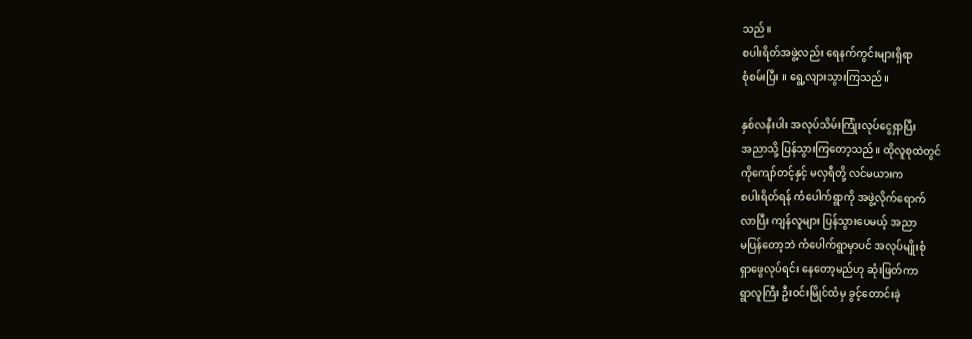သည်။
စပါးရိတ်အဖွဲ့လည်း ရေနက်ကွင်းများရှိရာ
စုံစမ်းပြီး ။ ရွေ့လျားသွားကြသည်။

နှစ်လနီးပါး အလုပ်သိမ်းကြုံးလုပ်ငွေရှာပြီး
အညာသို့ ပြန်သွားကြတော့သည်။ ထိုလူစုထဲတွင်
ကိုကျော်တင့်နှင့် မလှရီတို့ လင်မယားက
စပါးရိတ်ရန် ကံပေါက်ရွာကို အဖွဲ့လိုက်ရောက်
လာပြီး ကျန်လူများ ပြန်သွားပေမယ့် အညာ
မပြန်တော့ဘဲ ကံပေါက်ရွာမှာပင် အလုပ်မျိုးစုံ
ရှာဖွေလုပ်ရင်း နေတော့မည်ဟု ဆုံးဖြတ်ကာ
ရွာလူကြီး ဦးဝင်းမြိုင်ထံမှ ခွင့်တောင်းခဲ့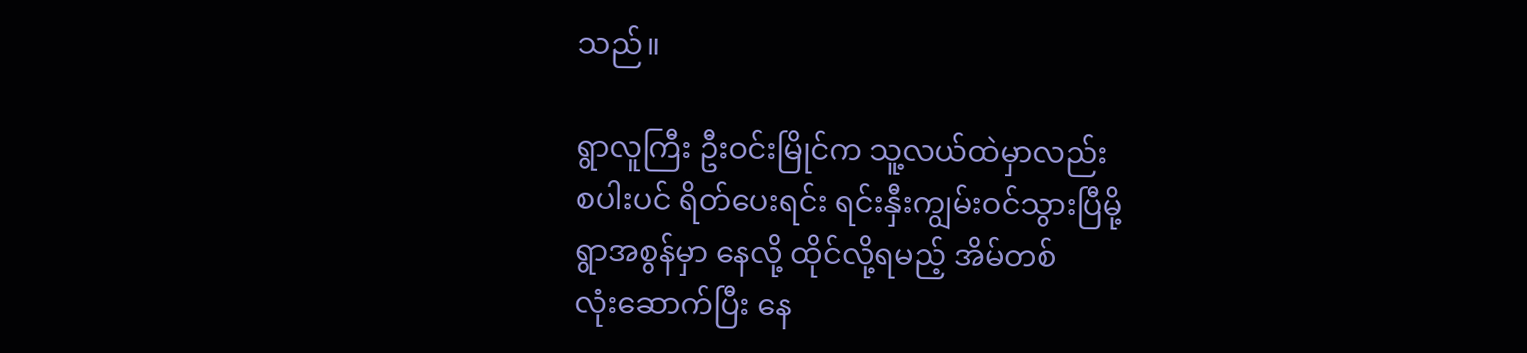သည်။

ရွာလူကြီး ဦးဝင်းမြိုင်က သူ့လယ်ထဲမှာလည်း
စပါးပင် ရိတ်ပေးရင်း ရင်းနှီးကျွမ်းဝင်သွားပြီမို့
ရွာအစွန်မှာ နေလို့ ထိုင်လို့ရမည့် အိမ်တစ်
လုံးဆောက်ပြီး နေ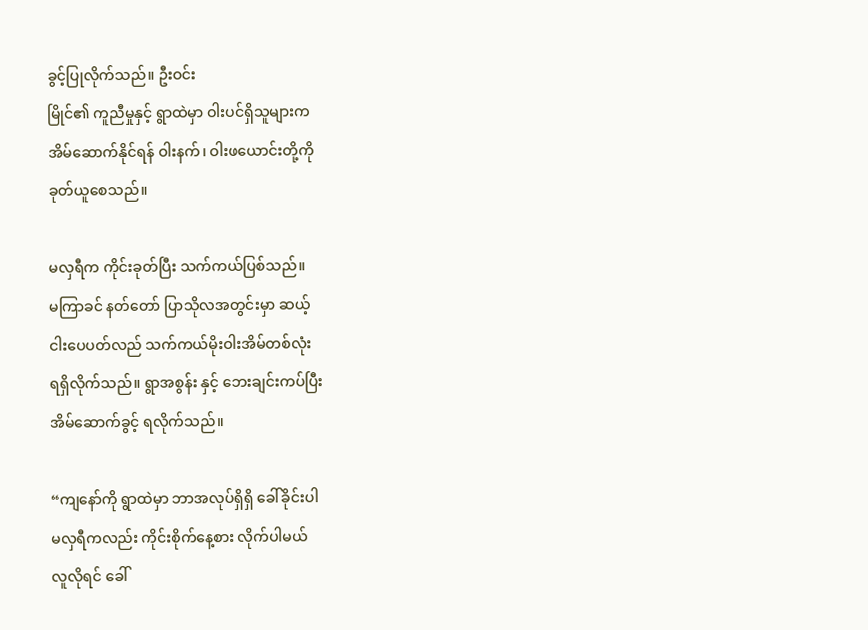ခွင့်ပြုလိုက်သည်။ ဦးဝင်း
မြိုင်၏ ကူညီမှုနှင့် ရွာထဲမှာ ဝါးပင်ရှိသူများက
အိမ်ဆောက်နိုင်ရန် ဝါးနက်၊ ဝါးဖယောင်းတို့ကို
ခုတ်ယူစေသည်။

မလှရီက ကိုင်းခုတ်ပြီး သက်ကယ်ပြစ်သည်။
မကြာခင် နတ်တော် ပြာသိုလအတွင်းမှာ ဆယ့်
ငါးပေပတ်လည် သက်ကယ်မိုးဝါးအိမ်တစ်လုံး
ရရှိလိုက်သည်။ ရွာအစွန်း နှင့် ဘေးချင်းကပ်ပြီး
အိမ်ဆောက်ခွင့် ရလိုက်သည်။

“ကျနော်ကို ရွာထဲမှာ ဘာအလုပ်ရှိရှိ ခေါ်ခိုင်းပါ
မလှရီကလည်း ကိုင်းစိုက်နေ့စား လိုက်ပါမယ်
လူလိုရင် ခေါ်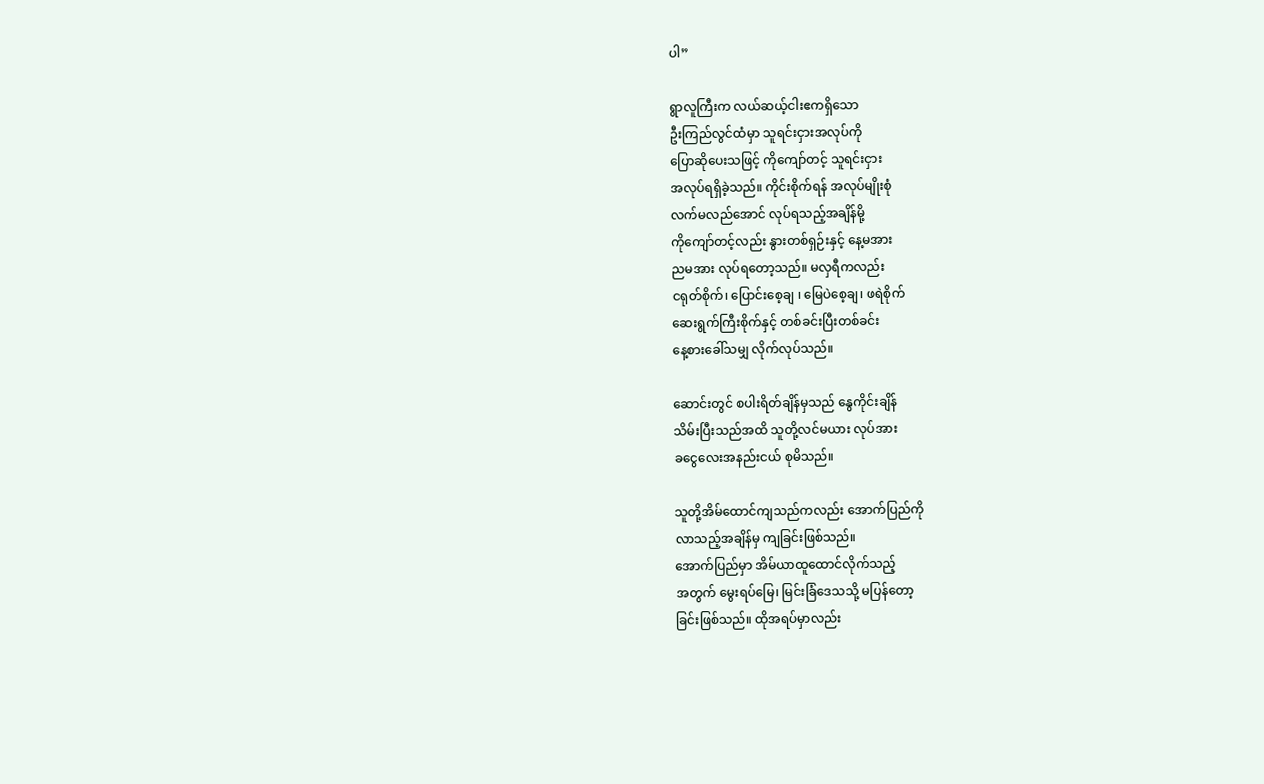ပါ”

ရွာလူကြီးက လယ်ဆယ့်ငါးဧကရှိသော
ဦးကြည်လွင်ထံမှာ သူရင်းငှားအလုပ်ကို
ပြောဆိုပေးသဖြင့် ကိုကျော်တင့် သူရင်းငှား
အလုပ်ရရှိခဲ့သည်။ ကိုင်းစိုက်ရန် အလုပ်မျိုးစုံ
လက်မလည်အောင် လုပ်ရသည့်အချိန်မို့
ကိုကျော်တင့်လည်း နွားတစ်ရှဉ်းနှင့် နေ့မအား
ညမအား လုပ်ရတော့သည်။ မလှရီကလည်း
ငရုတ်စိုက်၊ ပြောင်းစေ့ချ ၊ မြေပဲစေ့ချ၊ ဖရဲစိုက်
ဆေးရွက်ကြီးစိုက်နှင့် တစ်ခင်းပြီးတစ်ခင်း
နေ့စားခေါ်သမျှ လိုက်လုပ်သည်။

ဆောင်းတွင် စပါးရိတ်ချိန်မှသည် နွေကိုင်းချိန်
သိမ်းပြီးသည်အထိ သူတို့လင်မယား လုပ်အား
ခငွေလေးအနည်းငယ် စုမိသည်။

သူတို့အိမ်ထောင်ကျသည်ကလည်း အောက်ပြည်ကို
လာသည့်အချိန်မှ ကျခြင်းဖြစ်သည်။
အောက်ပြည်မှာ အိမ်ယာထူထောင်လိုက်သည့်
အတွက် မွေးရပ်မြေ၊ မြင်းခြံဒေသသို့ မပြန်တော့
ခြင်းဖြစ်သည်။ ထိုအရပ်မှာလည်း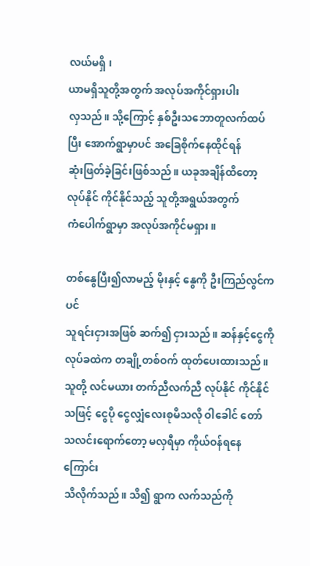လယ်မရှိ၊
ယာမရှိသူတို့အတွက် အလုပ်အကိုင်ရှားပါး
လှသည်။ သို့ကြောင့် နှစ်ဦးသဘောတူလက်ထပ်
ပြီး အောက်ရွာမှာပင် အခြေစိုက်နေထိုင်ရန်
ဆုံးဖြတ်ခဲ့ခြင်းဖြစ်သည်။ ယခုအချိန်ထိတော့
လုပ်နိုင် ကိုင်နိုင်သည့် သူတို့အရွယ်အတွက်
ကံပေါက်ရွာမှာ အလုပ်အကိုင်မရှား။

တစ်နွေပြီး၍လာမည့် မိုးနှင့် နွေကို ဦးကြည်လွင်ကပင်
သူရင်းငှားအဖြစ် ဆက်၍ ငှားသည်။ ဆန်နှင့်ငွေကို
လုပ်ခထဲက တချို့တစ်ဝက် ထုတ်ပေးထားသည်။
သူတို့ လင်မယား တက်ညီလက်ညီ လုပ်နိုင် ကိုင်နိုင်
သဖြင့် ငွေပို ငွေလျှံလေးစုမိသလို ဝါခေါင် တော်
သလင်းရောက်တော့ မလှရီမှာ ကိုယ်ဝန်ရနေကြောင်း
သိလိုက်သည်။ သိ၍ ရွာက လက်သည်ကို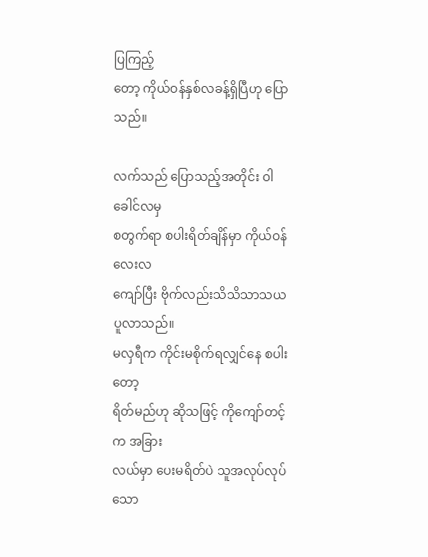ပြကြည့်
တော့ ကိုယ်ဝန်နှစ်လခန့်ရှိပြီဟု ပြောသည်။

လက်သည် ပြောသည့်အတိုင်း ဝါခေါင်လမှ
စတွက်ရာ စပါးရိတ်ချိန်မှာ ကိုယ်ဝန်လေးလ
ကျော်ပြီး ဗိုက်လည်းသိသိသာသယပူလာသည်။
မလှရီက ကိုင်းမစိုက်ရလျှင်နေ စပါးတော့
ရိတ်မည်ဟု ဆိုသဖြင့် ကိုကျော်တင့်က အခြား
လယ်မှာ ပေးမရိတ်ပဲ သူအလုပ်လုပ်သော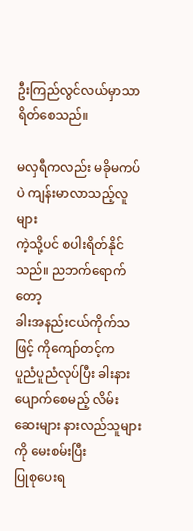ဦးကြည်လွင်လယ်မှာသာ ရိတ်စေသည်။

မလှရီကလည်း မခိုမကပ်ပဲ ကျန်းမာလာသည့်လူများ
ကဲ့သို့ပင် စပါးရိတ်နိုင်သည်။ ညဘက်ရောက်တော့
ခါးအနည်းငယ်ကိုက်သဖြင့် ကိုကျော်တင့်က
ပူညံပူညံလုပ်ပြီး ခါးနားပျောက်စေမည့် လိမ်း
ဆေးများ နားလည်သူများကို မေးစမ်းပြီး
ပြုစုပေးရ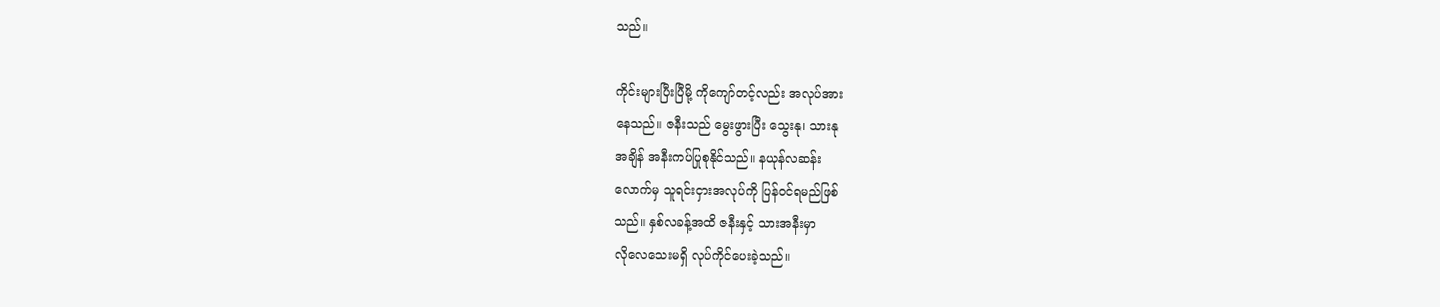သည်။

ကိုင်းများပြီးပြီမို့ ကိုကျော်တင့်လည်း အလုပ်အား
နေသည်။ ဇနီးသည် မွေးဖွားပြီး သွေးနု၊ သားနု
အချိန် အနီးကပ်ပြုစုနိုင်သည်။ နယုန်လဆန်း
လောက်မှ သူရင်းငှားအလုပ်ကို ပြန်ဝင်ရမည်ဖြစ်
သည်။ နှစ်လခန့်အထိ ဇနီးနှင့် သားအနီးမှာ
လိုလေသေးမရှိ လုပ်ကိုင်ပေးခဲ့သည်။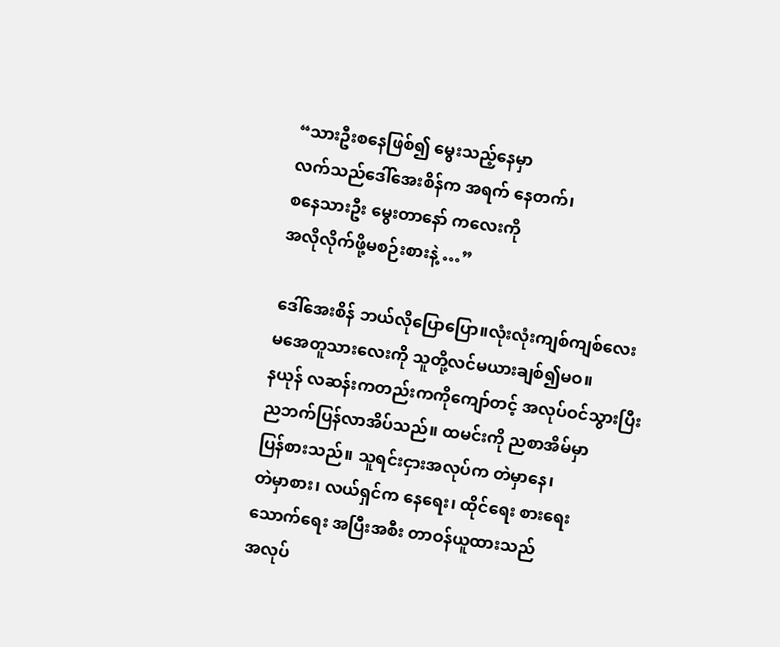“သားဦးစနေဖြစ်၍ မွေးသည့်နေမှာ
လက်သည်ဒေါ်အေးစိန်က အရက် နေတက်၊
စနေသားဦး မွေးတာနော် ကလေးကို
အလိုလိုက်ဖို့မစဉ်းစားနဲ့ …”

ဒေါ်အေးစိန် ဘယ်လိုပြောပြော။လုံးလုံးကျစ်ကျစ်လေး
မအေတူသားလေးကို သူတို့လင်မယားချစ်၍မဝ။
နယုန် လဆန်းကတည်းကကိုကျော်တင့် အလုပ်ဝင်သွားပြီး
ညဘက်ပြန်လာအိပ်သည်။ ထမင်းကို ညစာအိမ်မှာ
ပြန်စားသည်။ သူရင်းငှားအလုပ်က တဲမှာနေ၊
တဲမှာစား၊ လယ်ရှင်က နေရေး၊ ထိုင်ရေး စားရေး
သောက်ရေး အပြီးအစီး တာဝန်ယူထားသည်
အလုပ်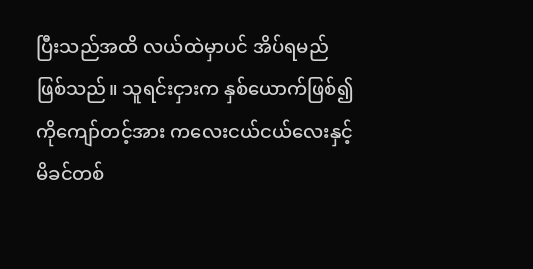ပြီးသည်အထိ လယ်ထဲမှာပင် အိပ်ရမည်
ဖြစ်သည်။ သူရင်းငှားက နှစ်ယောက်ဖြစ်၍
ကိုကျော်တင့်အား ကလေးငယ်ငယ်လေးနှင့်
မိခင်တစ်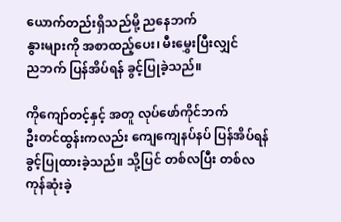ယောက်တည်းရှိသည်မို့ ညနေဘက်
နွားများကို အစာထည့်ပေး၊ မီးမွှေးပြီးလျှင်
ညဘက် ပြန်အိပ်ရန် ခွင့်ပြုခဲ့သည်။

ကိုကျော်တင့်နှင့် အတူ လုပ်ဖော်ကိုင်ဘက်
ဦးတင်ထွန်းကလည်း ကျေကျေနပ်နပ် ပြန်အိပ်ရန်
ခွင့်ပြုထားခဲ့သည်။ သို့ပြင် တစ်လပြီး တစ်လ
ကုန်ဆုံးခဲ့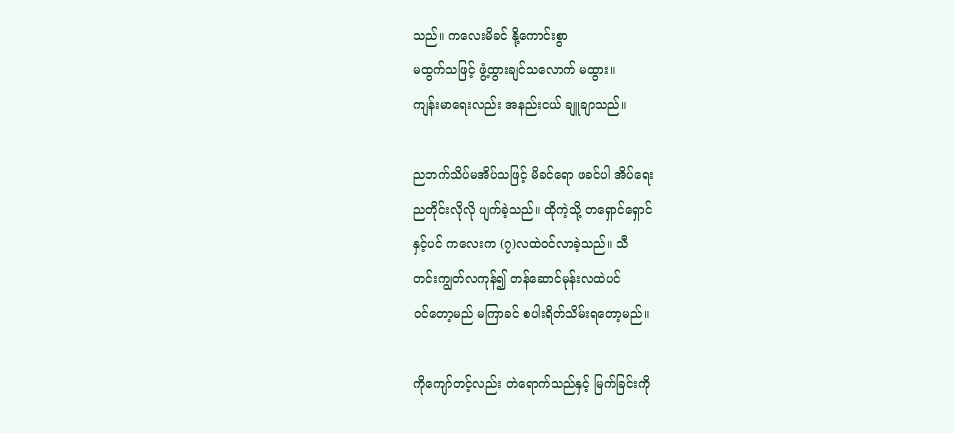သည်။ ကလေးမိခင် နို့ကောင်းစွာ
မထွက်သဖြင့် ဖွံ့ထွားချင်သလောက် မထွား။
ကျန်းမာရေးလည်း အနည်းငယ် ချူချာသည်။

ညဘက်သိပ်မအိပ်သဖြင့် မိခင်ရော ဖခင်ပါ အိပ်ရေး
ညတိုင်းလိုလို ပျက်ခဲ့သည်။ ထိုကဲ့သို့ တရှောင်ရှောင်
နှင့်ပင် ကလေးက (၇)လထဲဝင်လာခဲ့သည်။ သီ
တင်းကျွတ်လကုန်၍ တန်ဆောင်မုန်းလထဲပင်
ဝင်တော့မည် မကြာခင် စပါးရိတ်သိမ်းရတော့မည်။

ကိုကျော်တင့်လည်း တဲရောက်သည်နှင့် မြက်ခြင်းကို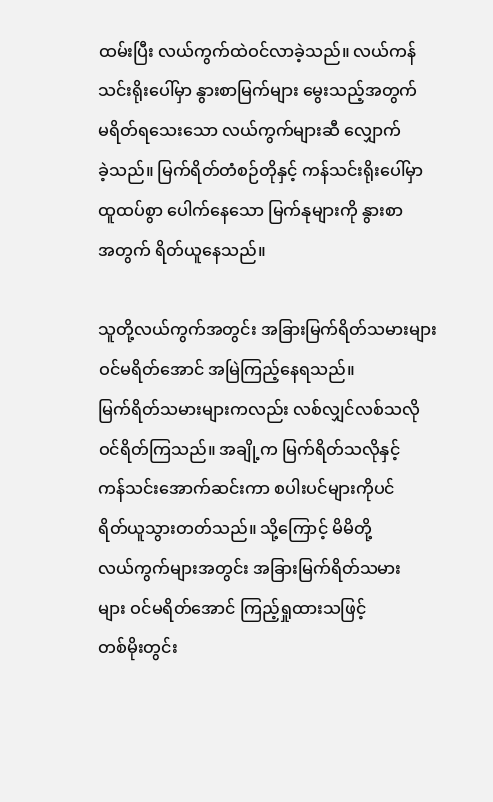ထမ်းပြီး လယ်ကွက်ထဲဝင်လာခဲ့သည်။ လယ်ကန်
သင်းရိုးပေါ်မှာ နွားစာမြက်များ မွေးသည့်အတွက်
မရိတ်ရသေးသော လယ်ကွက်များဆီ လျှောက်
ခဲ့သည်။ မြက်ရိတ်တံစဉ်တိုနှင့် ကန်သင်းရိုးပေါ်မှာ
ထူထပ်စွာ ပေါက်နေသော မြက်နုများကို နွားစာ
အတွက် ရိတ်ယူနေသည်။

သူတို့လယ်ကွက်အတွင်း အခြားမြက်ရိတ်သမားများ
ဝင်မရိတ်အောင် အမြဲကြည့်နေရသည်။
မြက်ရိတ်သမားများကလည်း လစ်လျှင်လစ်သလို
ဝင်ရိတ်ကြသည်။ အချို့က မြက်ရိတ်သလိုနှင့်
ကန်သင်းအောက်ဆင်းကာ စပါးပင်များကိုပင်
ရိတ်ယူသွားတတ်သည်။ သို့ကြောင့် မိမိတို့
လယ်ကွက်များအတွင်း အခြားမြက်ရိတ်သမား
များ ဝင်မရိတ်အောင် ကြည့်ရှုထားသဖြင့်
တစ်မိုးတွင်း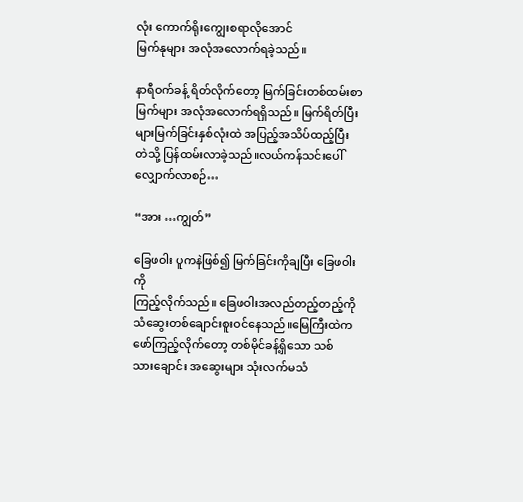လုံး ကောက်ရိုးကျွေးစရာလိုအောင်
မြက်နုများ အလုံအလောက်ရခဲ့သည်။

နာရီဝက်ခန့် ရိတ်လိုက်တော့ မြက်ခြင်းတစ်ထမ်းစာ
မြက်များ အလုံအလောက်ရရှိသည်။ မြက်ရိတ်ပြီး
များမြက်ခြင်းနှစ်လုံးထဲ အပြည့်အသိပ်ထည့်ပြီး
တဲသို့ ပြန်ထမ်းလာခဲ့သည်။လယ်ကန်သင်းပေါ်
လျှောက်လာစဉ်…

“အား …ကျွတ်”

ခြေဖဝါး ပူကနဲဖြစ်၍ မြက်ခြင်းကိုချပြီး ခြေဖဝါးကို
ကြည့်လိုက်သည်။ ခြေဖဝါးအလည်တည့်တည့်ကို
သံဆွေးတစ်ချောင်းစူးဝင်နေသည်။မြေကြီးထဲက
ဖော်ကြည့်လိုက်တော့ တစ်မိုင်ခန့်ရှိသော သစ်
သားချောင်း အဆွေးများ သုံးလက်မသံ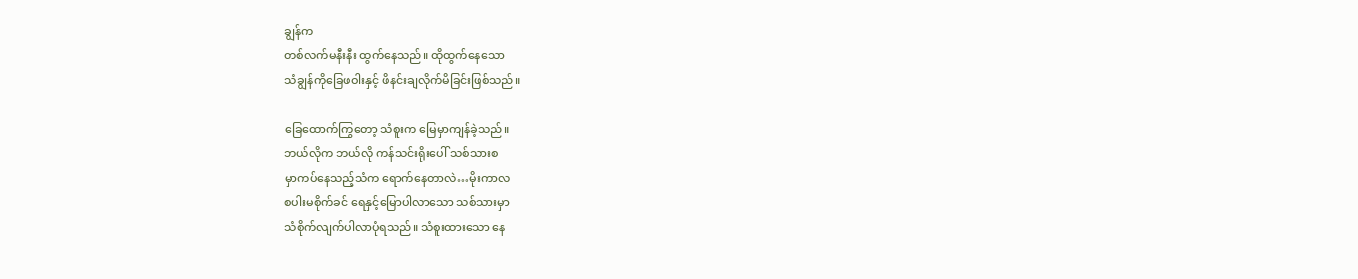ချွန်က
တစ်လက်မနီးနီး ထွက်နေသည်။ ထိုထွက်နေသော
သံချွန်ကိုခြေဖဝါးနှင့် ဖိနင်းချလိုက်မိခြင်းဖြစ်သည်။

ခြေထောက်ကြွတော့ သံစူးက မြေမှာကျန်ခဲ့သည်။
ဘယ်လိုက ဘယ်လို ကန်သင်းရိုးပေါ် သစ်သားစ
မှာကပ်နေသည့်သံက ရောက်နေတာလဲ…မိုးကာလ
စပါးမစိုက်ခင် ရေနှင့်မြောပါလာသော သစ်သားမှာ
သံစိုက်လျက်ပါလာပုံရသည်။ သံစူးထားသော နေ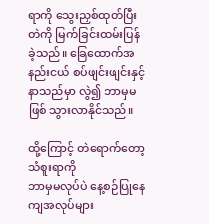ရာကို သွေးညှစ်ထုတ်ပြီး တဲကို မြက်ခြင်းထမ်းပြန်
ခဲ့သည်။ ခြေထောက်အနည်းငယ် စပ်ဖျင်းဖျင်းနှင့်
နာသည်မှာ လွဲ၍ ဘာမှမဖြစ် သွားလာနိုင်သည်။

ထို့ကြောင့် တဲရောက်တော့ သံစူးရာကို
ဘာမှမလုပ်ပဲ နေ့စဉ်ပြုနေကျအလုပ်များ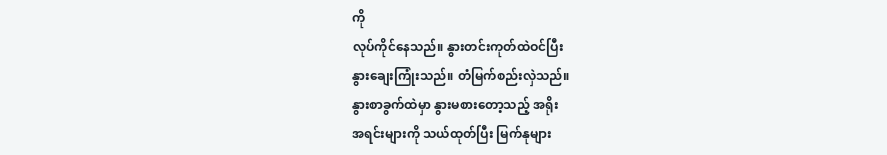ကို
လုပ်ကိုင်နေသည်။ နွားတင်းကုတ်ထဲဝင်ပြီး
နွားချေးကြုံးသည်။ တံမြက်စည်းလှဲသည်။
နွားစာခွက်ထဲမှာ နွားမစားတော့သည့် အရိုး
အရင်းများကို သယ်ထုတ်ပြီး မြက်နုများ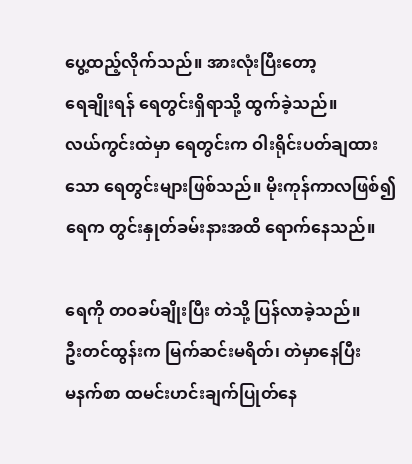ပွေ့ထည့်လိုက်သည်။ အားလုံးပြီးတော့
ရေချိုးရန် ရေတွင်းရှိရာသို့ ထွက်ခဲ့သည်။
လယ်ကွင်းထဲမှာ ရေတွင်းက ဝါးရိုင်းပတ်ချထား
သော ရေတွင်းများဖြစ်သည်။ မိုးကုန်ကာလဖြစ်၍
ရေက တွင်းနှုတ်ခမ်းနားအထိ ရောက်နေသည်။

ရေကို တဝခပ်ချိုးပြီး တဲသို့ ပြန်လာခဲ့သည်။
ဦးတင်ထွန်းက မြက်ဆင်းမရိတ်၊ တဲမှာနေပြီး
မနက်စာ ထမင်းဟင်းချက်ပြုတ်နေ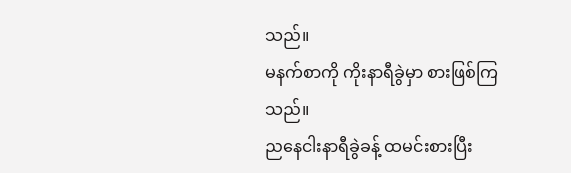သည်။
မနက်စာကို ကိုးနာရီခွဲမှာ စားဖြစ်ကြသည်။
ညနေငါးနာရီခွဲခန့် ထမင်းစားပြီး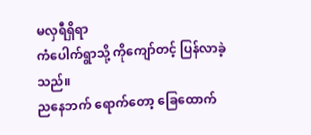မလှရီရှိရာ
ကံပေါက်ရွာသို့ ကိုကျော်တင့် ပြန်လာခဲ့သည်။
ညနေဘက် ရောက်တော့ ခြေထောက်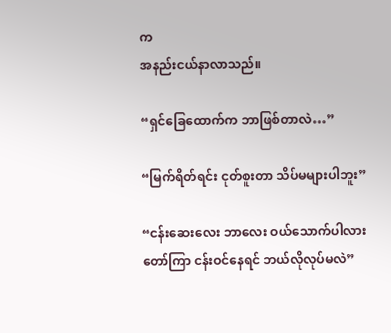က
အနည်းငယ်နာလာသည်။

“ရှင်ခြေထောက်က ဘာဖြစ်တာလဲ…”

“မြက်ရိတ်ရင်း ငုတ်စူးတာ သိပ်မများပါဘူး”

“ငန်းဆေးလေး ဘာလေး ဝယ်သောက်ပါလား
တော်ကြာ ငန်းဝင်နေရင် ဘယ်လိုလုပ်မလဲ”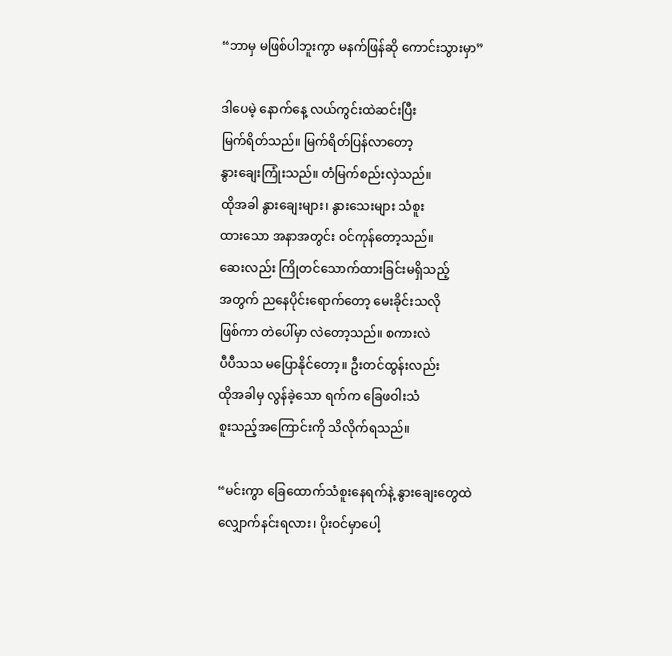“ဘာမှ မဖြစ်ပါဘူးကွာ မနက်ဖြန်ဆို ကောင်းသွားမှာ”

ဒါပေမဲ့ နောက်နေ့ လယ်ကွင်းထဲဆင်းပြီး
မြက်ရိတ်သည်။ မြက်ရိတ်ပြန်လာတော့
နွားချေးကြုံးသည်။ တံမြက်စည်းလှဲသည်။
ထိုအခါ နွားချေးများ၊ နွားသေးများ သံစူး
ထားသော အနာအတွင်း ဝင်ကုန်တော့သည်။
ဆေးလည်း ကြိုတင်သောက်ထားခြင်းမရှိသည့်
အတွက် ညနေပိုင်းရောက်တော့ မေးခိုင်းသလို
ဖြစ်ကာ တဲပေါ်မှာ လဲတော့သည်။ စကားလဲ
ပီပီသသ မပြောနိုင်တော့။ ဦးတင်ထွန်းလည်း
ထိုအခါမှ လွန်ခဲ့သော ရက်က ခြေဖဝါးသံ
စူးသည့်အကြောင်းကို သိလိုက်ရသည်။

“မင်းကွာ ခြေထောက်သံစူးနေရက်နဲ့ နွားချေးတွေထဲ
လျှောက်နင်းရလား၊ ပိုးဝင်မှာပေါ့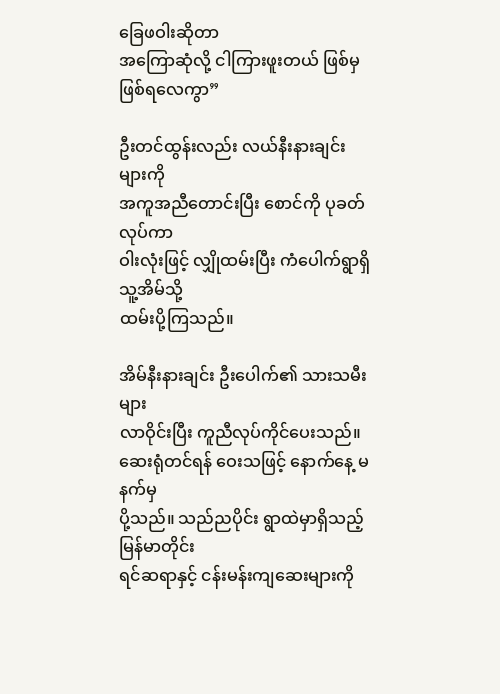ခြေဖဝါးဆိုတာ
အကြောဆုံလို့ ငါကြားဖူးတယ် ဖြစ်မှဖြစ်ရလေကွာ”

ဦးတင်ထွန်းလည်း လယ်နီးနားချင်းများကို
အကူအညီတောင်းပြီး စောင်ကို ပုခတ်လုပ်ကာ
ဝါးလုံးဖြင့် လျှိုထမ်းပြီး ကံပေါက်ရွာရှိ သူ့အိမ်သို့
ထမ်းပို့ကြသည်။

အိမ်နီးနားချင်း ဦးပေါက်၏ သားသမီးများ
လာဝိုင်းပြီး ကူညီလုပ်ကိုင်ပေးသည်။
ဆေးရုံတင်ရန် ဝေးသဖြင့် နောက်နေ့ မနက်မှ
ပို့သည်။ သည်ညပိုင်း ရွာထဲမှာရှိသည့် မြန်မာတိုင်း
ရင်ဆရာနှင့် ငန်းမန်းကျဆေးများကို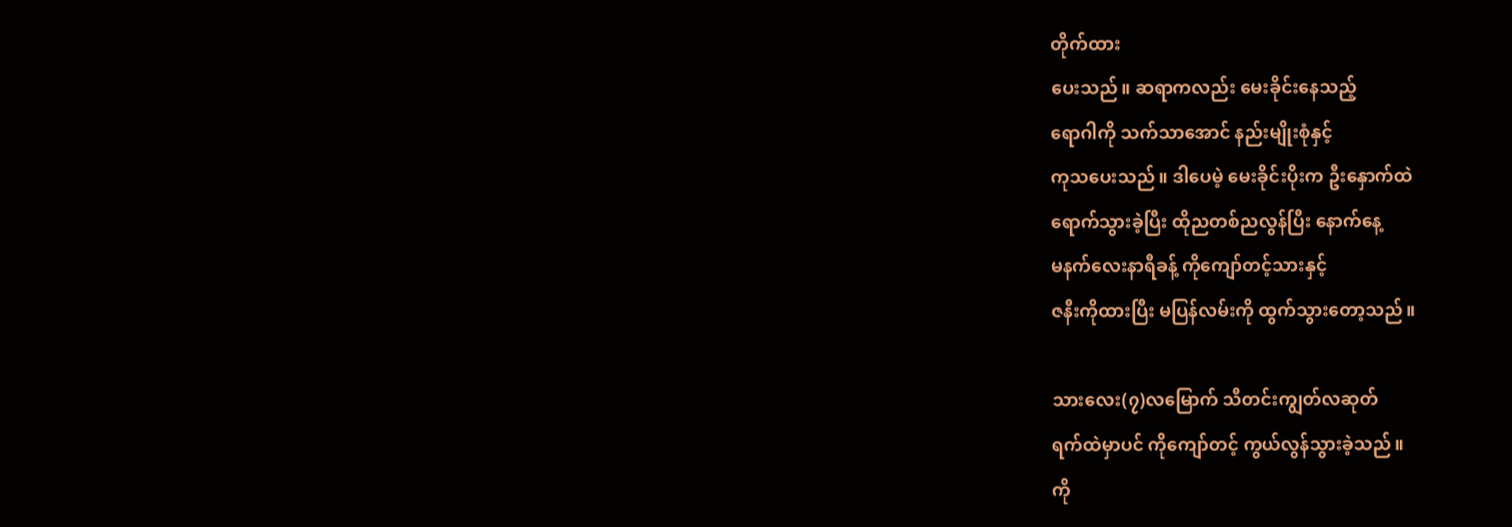တိုက်ထား
ပေးသည်။ ဆရာကလည်း မေးခိုင်းနေသည့်
ရောဂါကို သက်သာအောင် နည်းမျိုးစုံနှင့်
ကုသပေးသည်။ ဒါပေမဲ့ မေးခိုင်းပိုးက ဦးနှောက်ထဲ
ရောက်သွားခဲ့ပြီး ထိုညတစ်ညလွန်ပြီး နောက်နေ့
မနက်လေးနာရီခန့် ကိုကျော်တင့်သားနှင့်
ဇနီးကိုထားပြီး မပြန်လမ်းကို ထွက်သွားတော့သည်။

သားလေး(၇)လမြောက် သီတင်းကျွတ်လဆုတ်
ရက်ထဲမှာပင် ကိုကျော်တင့် ကွယ်လွန်သွားခဲ့သည်။
ကို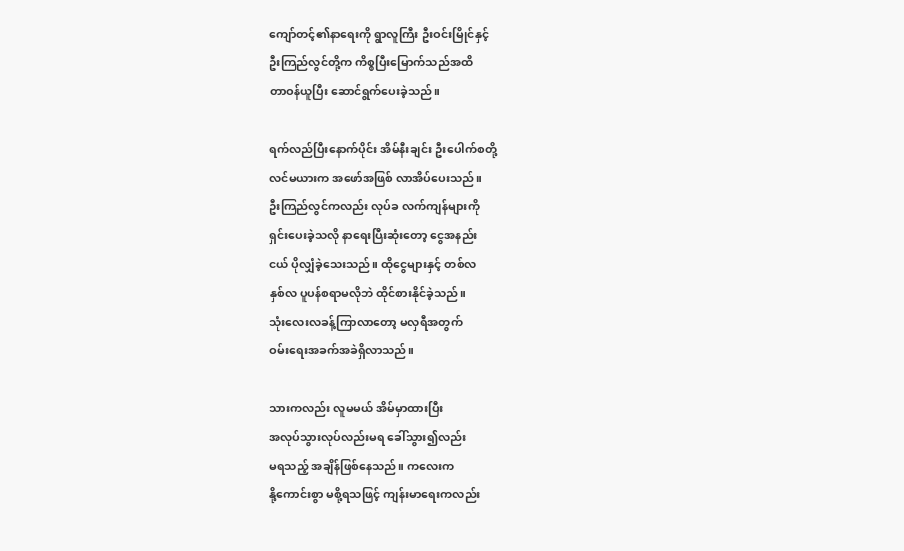ကျော်တင့်၏နာရေးကို ရွာလူကြီး ဦးဝင်းမြိုင်နှင့်
ဦးကြည်လွင်တို့က ကိစ္စပြီးမြောက်သည်အထိ
တာဝန်ယူပြီး ဆောင်ရွက်ပေးခဲ့သည်။

ရက်လည်ပြီးနောက်ပိုင်း အိမ်နီးချင်း ဦးပေါက်စတို့
လင်မယားက အဖော်အဖြစ် လာအိပ်ပေးသည်။
ဦးကြည်လွင်ကလည်း လုပ်ခ လက်ကျန်များကို
ရှင်းပေးခဲ့သလို နာရေးပြီးဆုံးတော့ ငွေအနည်း
ငယ် ပိုလျှံခဲ့သေးသည်။ ထိုငွေများနှင့် တစ်လ
နှစ်လ ပူပန်စရာမလိုဘဲ ထိုင်စားနိုင်ခဲ့သည်။
သုံးလေးလခန့်ကြာလာတော့ မလှရီအတွက်
ဝမ်းရေးအခက်အခဲရှိလာသည်။

သားကလည်း လူမမယ် အိမ်မှာထားပြီး
အလုပ်သွားလုပ်လည်းမရ ခေါ်သွား၍လည်း
မရသည့် အချိန်ဖြစ်နေသည်။ ကလေးက
နို့ကောင်းစွာ မစို့ရသဖြင့် ကျန်းမာရေးကလည်း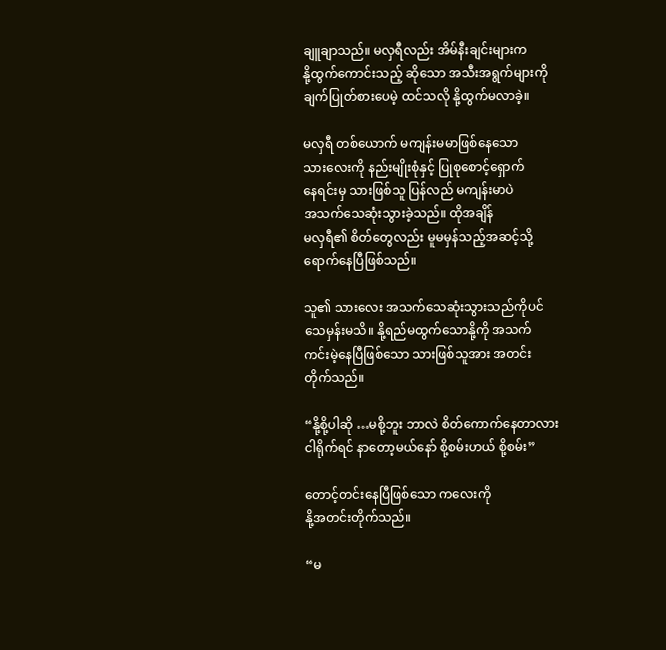ချူချာသည်။ မလှရီလည်း အိမ်နီးချင်းများက
နို့ထွက်ကောင်းသည့် ဆိုသော အသီးအရွက်များကို
ချက်ပြုတ်စားပေမဲ့ ထင်သလို နို့ထွက်မလာခဲ့။

မလှရီ တစ်ယောက် မကျန်းမမာဖြစ်နေသော
သားလေးကို နည်းမျိုးစုံနှင့် ပြုစုစောင့်ရှောက်
နေရင်းမှ သားဖြစ်သူ ပြန်လည် မကျန်းမာပဲ
အသက်သေဆုံးသွားခဲ့သည်။ ထိုအချိန်
မလှရီ၏ စိတ်တွေလည်း မူမမှန်သည့်အဆင့်သို့
ရောက်နေပြီဖြစ်သည်။

သူ၏ သားလေး အသက်သေဆုံးသွားသည်ကိုပင်
သေမှန်းမသိ။ နို့ရည်မထွက်သောနို့ကို အသက်
ကင်းမဲ့နေပြီဖြစ်သော သားဖြစ်သူအား အတင်း
တိုက်သည်။

“နို့စို့ပါဆို …မစို့ဘူး ဘာလဲ စိတ်ကောက်နေတာလား
ငါရိုက်ရင် နာတော့မယ်နော် စို့စမ်းဟယ် စို့စမ်း”

တောင့်တင်းနေပြီဖြစ်သော ကလေးကို
နို့အတင်းတိုက်သည်။

“မ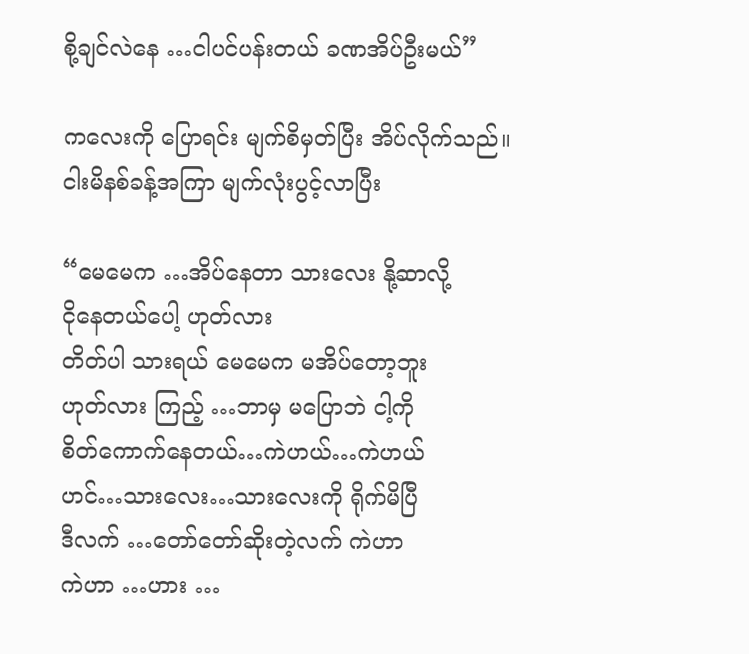စို့ချင်လဲနေ …ငါပင်ပန်းတယ် ခဏအိပ်ဦးမယ်”

ကလေးကို ပြောရင်း မျက်စိမှတ်ပြီး အိပ်လိုက်သည်။
ငါးမိနစ်ခန့်အကြာ မျက်လုံးပွင့်လာပြီး

“မေမေက …အိပ်နေတာ သားလေး နို့ဆာလို့
ငိုနေတယ်ပေါ့ ဟုတ်လား
တိတ်ပါ သားရယ် မေမေက မအိပ်တော့ဘူး
ဟုတ်လား ကြည့် …ဘာမှ မပြောဘဲ ငါ့ကို
စိတ်ကောက်နေတယ်…ကဲဟယ်…ကဲဟယ်
ဟင်…သားလေး…သားလေးကို ရိုက်မိပြီ
ဒီလက် …တော်တော်ဆိုးတဲ့လက် ကဲဟာ
ကဲဟာ …ဟား …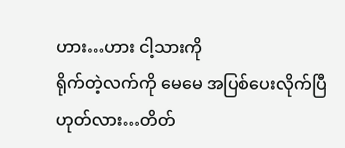ဟား…ဟား ငါ့သားကို
ရိုက်တဲ့လက်ကို မေမေ အပြစ်ပေးလိုက်ပြီ
ဟုတ်လား…တိတ်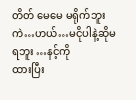တိတ် မေမေ မရိုက်ဘူး
ကဲ…ဟယ်…မငိုပါနဲ့ဆိုမရဘူး …နင့်ကို
ထားပြီး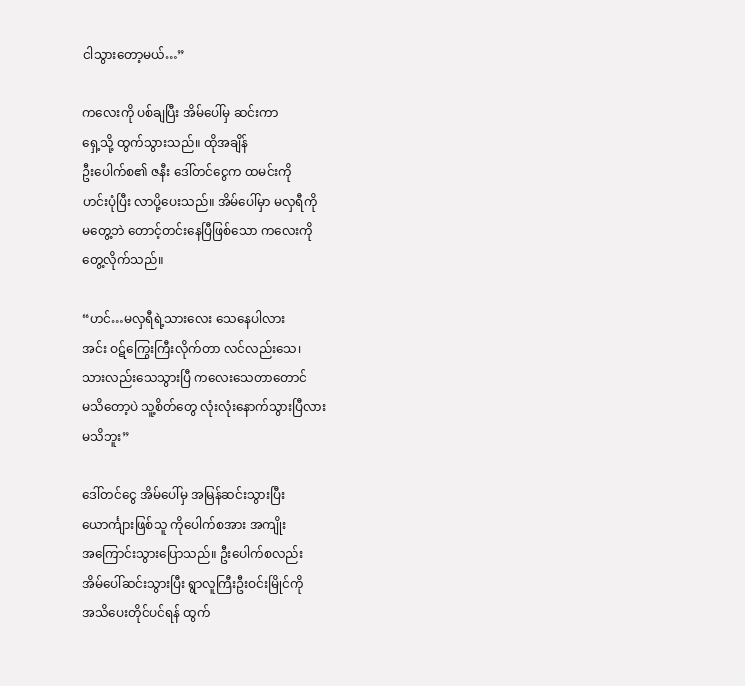ငါသွားတော့မယ်…”

ကလေးကို ပစ်ချပြီး အိမ်ပေါ်မှ ဆင်းကာ
ရှေ့သို့ ထွက်သွားသည်။ ထိုအချိန်
ဦးပေါက်စ၏ ဇနီး ဒေါ်တင်ငွေက ထမင်းကို
ဟင်းပုံပြီး လာပို့ပေးသည်။ အိမ်ပေါ်မှာ မလှရီကို
မတွေ့ဘဲ တောင့်တင်းနေပြီဖြစ်သော ကလေးကို
တွေ့လိုက်သည်။

“ဟင်…မလှရီရဲ့သားလေး သေနေပါလား
အင်း ဝဋ်ကြွေးကြီးလိုက်တာ လင်လည်းသေ၊
သားလည်းသေသွားပြီ ကလေးသေတာတောင်
မသိတော့ပဲ သူ့စိတ်တွေ လုံးလုံးနောက်သွားပြီလား
မသိဘူး”

ဒေါ်တင်ငွေ အိမ်ပေါ်မှ အမြန်ဆင်းသွားပြီး
ယောင်္ကျားဖြစ်သူ ကိုပေါက်စအား အကျိုး
အကြောင်းသွားပြောသည်။ ဦးပေါက်စလည်း
အိမ်ပေါ်ဆင်းသွားပြီး ရွာလူကြီးဦးဝင်းမြိုင်ကို
အသိပေးတိုင်ပင်ရန် ထွက်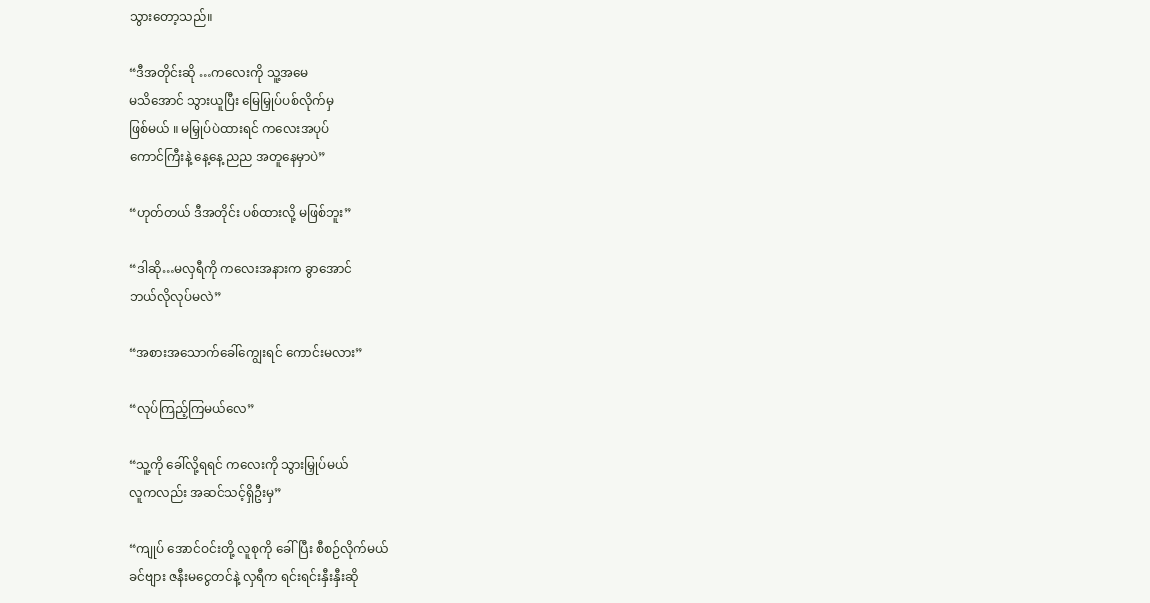သွားတော့သည်။

“ဒီအတိုင်းဆို …ကလေးကို သူ့အမေ
မသိအောင် သွားယူပြီး မြေမြှုပ်ပစ်လိုက်မှ
ဖြစ်မယ် ။ မမြှုပ်ပဲထားရင် ကလေးအပုပ်
ကောင်ကြီးနဲ့ နေ့နေ့ ညည အတူနေမှာပဲ”

“ဟုတ်တယ် ဒီအတိုင်း ပစ်ထားလို့ မဖြစ်ဘူး”

“ဒါဆို…မလှရီကို ကလေးအနားက ခွာအောင်
ဘယ်လိုလုပ်မလဲ”

“အစားအသောက်ခေါ်ကျွေးရင် ကောင်းမလား”

“လုပ်ကြည့်ကြမယ်လေ”

“သူ့ကို ခေါ်လို့ရရင် ကလေးကို သွားမြှုပ်မယ်
လူကလည်း အဆင်သင့်ရှိဦးမှ”

“ကျုပ် အောင်ဝင်းတို့ လူစုကို ခေါ်ပြီး စီစဉ်လိုက်မယ်
ခင်ဗျား ဇနီးမငွေတင်နဲ့ လှရီက ရင်းရင်းနှီးနှီးဆို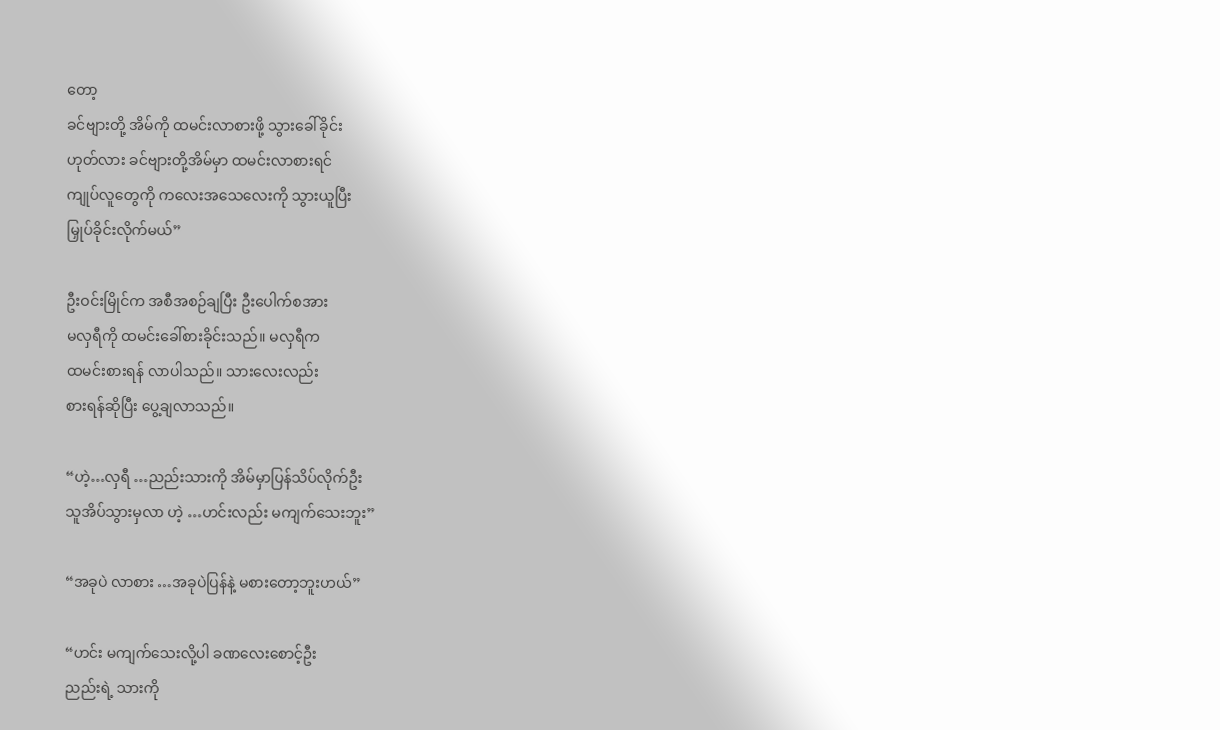တော့
ခင်ဗျားတို့ အိမ်ကို ထမင်းလာစားဖို့ သွားခေါ်ခိုင်း
ဟုတ်လား ခင်ဗျားတို့အိမ်မှာ ထမင်းလာစားရင်
ကျုပ်လူတွေကို ကလေးအသေလေးကို သွားယူပြီး
မြှုပ်ခိုင်းလိုက်မယ်”

ဦးဝင်းမြိုင်က အစီအစဉ်ချပြီး ဦးပေါက်စအား
မလှရီကို ထမင်းခေါ်စားခိုင်းသည်။ မလှရီက
ထမင်းစားရန် လာပါသည်။ သားလေးလည်း
စားရန်ဆိုပြီး ပွေ့ချလာသည်။

“ဟဲ့…လှရီ …ညည်းသားကို အိမ်မှာပြန်သိပ်လိုက်ဦး
သူအိပ်သွားမှလာ ဟဲ့ …ဟင်းလည်း မကျက်သေးဘူး”

“အခုပဲ လာစား …အခုပဲပြန်နဲ့ မစားတော့ဘူးဟယ်”

“ဟင်း မကျက်သေးလို့ပါ ခဏလေးစောင့်ဦး
ညည်းရဲ့ သားကို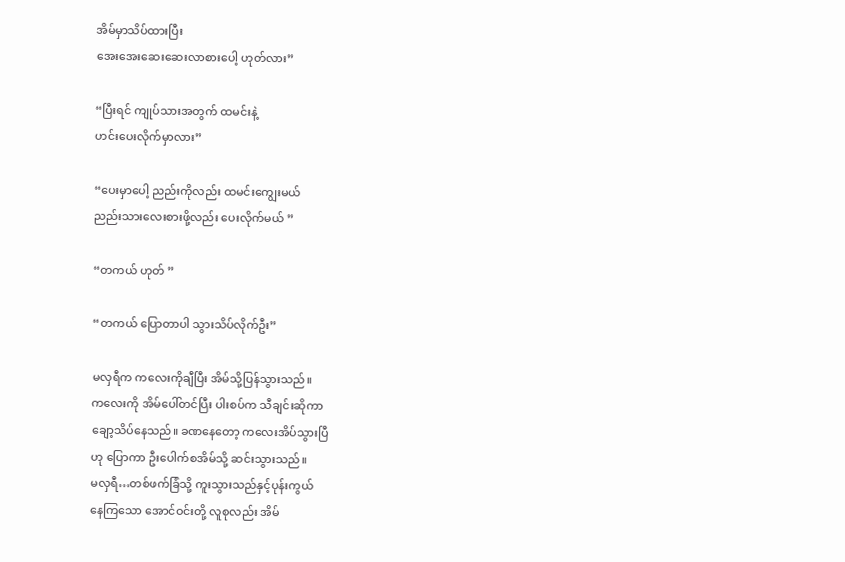အိမ်မှာသိပ်ထားပြီး
အေးအေးဆေးဆေးလာစားပေါ့ ဟုတ်လား”

“ပြီးရင် ကျုပ်သားအတွက် ထမင်းနဲ့
ဟင်းပေးလိုက်မှာလား”

“ပေးမှာပေါ့ ညည်းကိုလည်း ထမင်းကျွေးမယ်
ညည်းသားလေးစားဖို့လည်း ပေးလိုက်မယ် ”

“တကယ် ဟုတ် ”

“တကယ် ပြောတာပါ သွားသိပ်လိုက်ဦး”

မလှရီက ကလေးကိုချီပြီး အိမ်သို့ပြန်သွားသည်။
ကလေးကို အိမ်ပေါ်တင်ပြီး ပါးစပ်က သီချင်းဆိုကာ
ချော့သိပ်နေသည်။ ခဏနေတော့ ကလေးအိပ်သွားပြီ
ဟု ပြောကာ ဦးပေါက်စအိမ်သို့ ဆင်းသွားသည်။
မလှရီ…တစ်ဖက်ခြံသို့ ကူးသွားသည်နှင့်ပုန်းကွယ်
နေကြသော အောင်ဝင်းတို့ လူစုလည်း အိမ်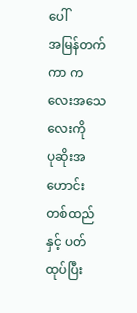ပေါ်
အမြန်တက်ကာ ကလေးအသေလေးကို
ပုဆိုးအဟောင်းတစ်ထည်နှင့် ပတ်ထုပ်ပြီး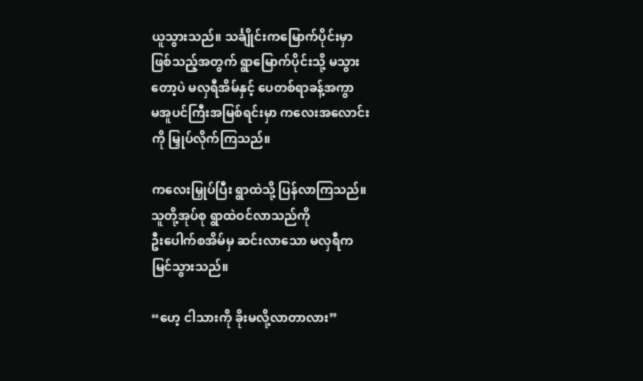ယူသွားသည်။ သင်္ချိုင်းကမြောက်ပိုင်းမှာ
ဖြစ်သည့်အတွက် ရွာမြောက်ပိုင်းသို့ မသွား
တော့ပဲ မလှရီအိမ်နှင့် ပေတစ်ရာခန့်အကွာ
မအူပင်ကြီးအမြစ်ရင်းမှာ ကလေးအလောင်း
ကို မြှုပ်လိုက်ကြသည်။

ကလေးမြှုပ်ပြီး ရွာထဲသို့ ပြန်လာကြသည်။
သူတို့အုပ်စု ရွာထဲဝင်လာသည်ကို
ဦးပေါက်စအိမ်မှ ဆင်းလာသော မလှရီက
မြင်သွားသည်။

“ဟေ့ ငါသားကို ခိုးမလို့လာတာလား”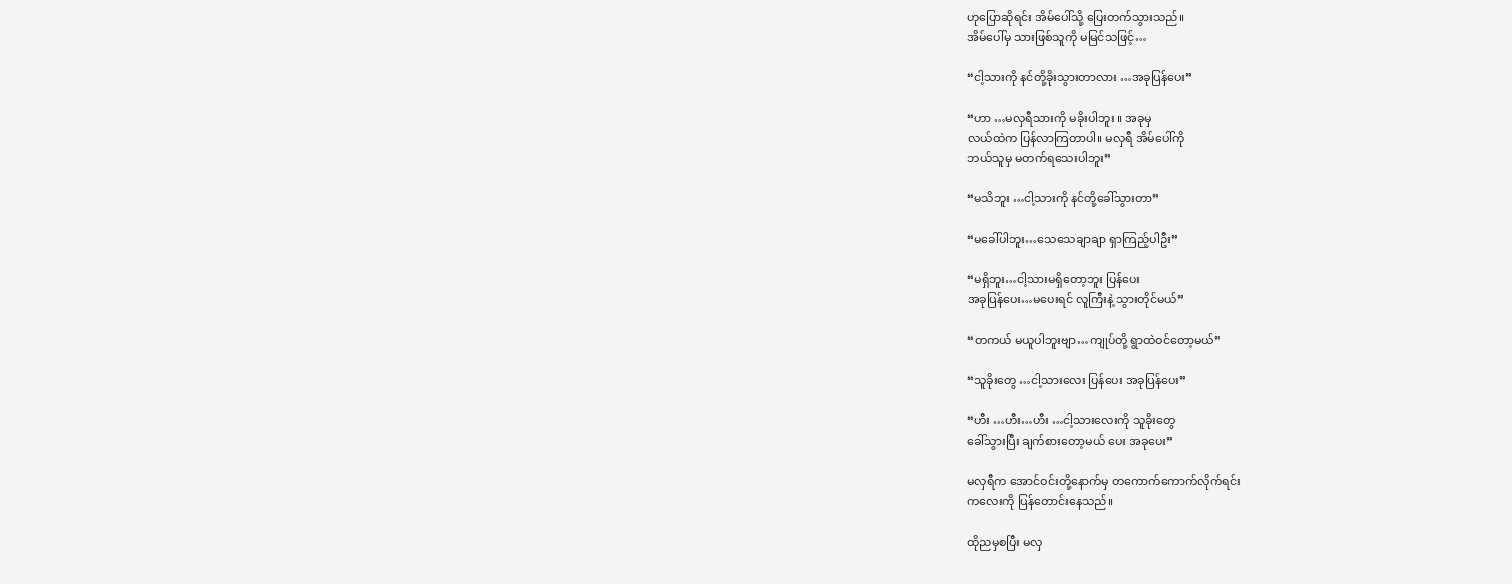ဟုပြောဆိုရင်း အိမ်ပေါ်သို့ ပြေးတက်သွားသည်။
အိမ်ပေါ်မှ သားဖြစ်သူကို မမြင်သဖြင့်…

“ငါ့သားကို နင်တို့ခိုးသွားတာလား …အခုပြန်ပေး”

“ဟာ …မလှရီသားကို မခိုးပါဘူး ။ အခုမှ
လယ်ထဲက ပြန်လာကြတာပါ။ မလှရီ အိမ်ပေါ်ကို
ဘယ်သူမှ မတက်ရသေးပါဘူး”

“မသိဘူး …ငါ့သားကို နင်တို့ခေါ်သွားတာ”

“မခေါ်ပါဘူး…သေသေချာချာ ရှာကြည့်ပါဦး”

“မရှိဘူး…ငါ့သားမရှိတော့ဘူး ပြန်ပေး
အခုပြန်ပေး…မပေးရင် လူကြီးနဲ့ သွားတိုင်မယ်”

“တကယ် မယူပါဘူးဗျာ…ကျုပ်တို့ ရွာထဲဝင်တော့မယ်”

“သူခိုးတွေ …ငါ့သားလေး ပြန်ပေး အခုပြန်ပေး”

“ဟီး …ဟီး…ဟီး …ငါ့သားလေးကို သူခိုးတွေ
ခေါ်သွားပြီး ချက်စားတော့မယ် ပေး အခုပေး”

မလှရီက အောင်ဝင်းတို့နောက်မှ တကောက်ကောက်လိုက်ရင်း
ကလေးကို ပြန်တောင်းနေသည်။

ထိုညမှစပြီး မလှ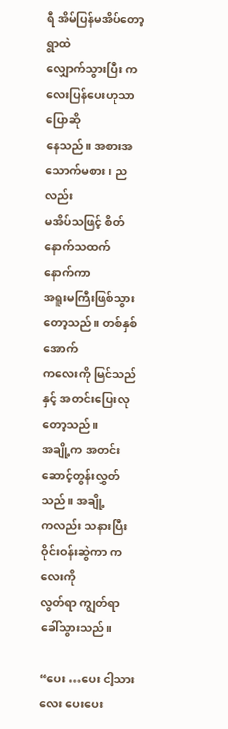ရီ အိမ်ပြန်မအိပ်တော့ ရွာထဲ
လျှောက်သွားပြီး ကလေးပြန်ပေးဟုသာ ပြောဆို
နေသည်။ အစားအသောက်မစား၊ ညလည်း
မအိပ်သဖြင့် စိတ်နောက်သထက် နောက်ကာ
အရူးမကြီးဖြစ်သွားတော့သည်။ တစ်နှစ်အောက်
ကလေးကို မြင်သည်နှင့် အတင်းပြေးလုတော့သည်။
အချို့က အတင်းဆောင့်တွန်းလွှတ်သည်။ အချို့
ကလည်း သနားပြီး ဝိုင်းဝန်းဆွဲကာ ကလေးကို
လွတ်ရာ ကျွတ်ရာ ခေါ်သွားသည်။

“ပေး …ပေး ငါ့သားလေး ပေးပေး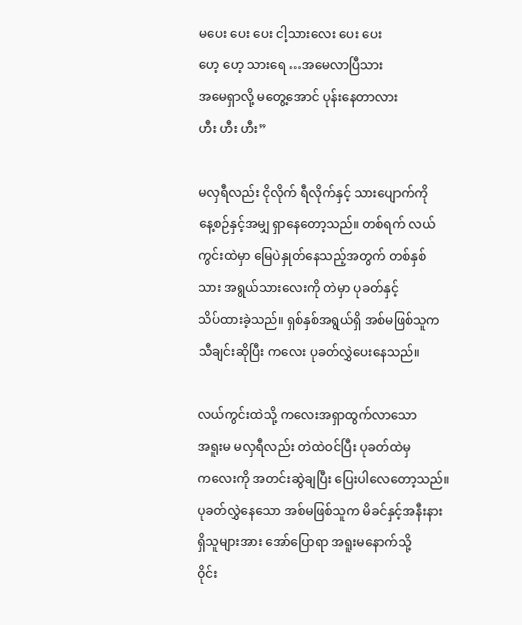မပေး ပေး ပေး ငါ့သားလေး ပေး ပေး
ဟေ့ ဟေ့ သားရေ …အမေလာပြီသား
အမေရှာလို့ မတွေ့အောင် ပုန်းနေတာလား
ဟီး ဟီး ဟီး”

မလှရီလည်း ငိုလိုက် ရီလိုက်နှင့် သားပျောက်ကို
နေ့စဉ်နှင့်အမျှ ရှာနေတော့သည်။ တစ်ရက် လယ်
ကွင်းထဲမှာ မြေပဲနှုတ်နေသည့်အတွက် တစ်နှစ်
သား အရွယ်သားလေးကို တဲမှာ ပုခတ်နှင့်
သိပ်ထားခဲ့သည်။ ရှစ်နှစ်အရွယ်ရှိ အစ်မဖြစ်သူက
သီချင်းဆိုပြီး ကလေး ပုခတ်လွှဲပေးနေသည်။

လယ်ကွင်းထဲသို့ ကလေးအရှာထွက်လာသော
အရူးမ မလှရီလည်း တဲထဲဝင်ပြီး ပုခတ်ထဲမှ
ကလေးကို အတင်းဆွဲချပြီး ပြေးပါလေတော့သည်။
ပုခတ်လွှဲနေသော အစ်မဖြစ်သူက မိခင်နှင့်အနီးနား
ရှိသူများအား အော်ပြောရာ အရူးမနောက်သို့
ဝိုင်း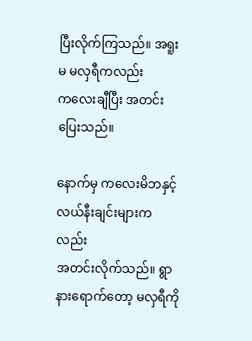ပြီးလိုက်ကြသည်။ အရူးမ မလှရီကလည်း
ကလေးချီပြီး အတင်းပြေးသည်။

နောက်မှ ကလေးမိဘနှင့် လယ်နီးချင်းများကလည်း
အတင်းလိုက်သည်။ ရွာနားရောက်တော့ မလှရီကို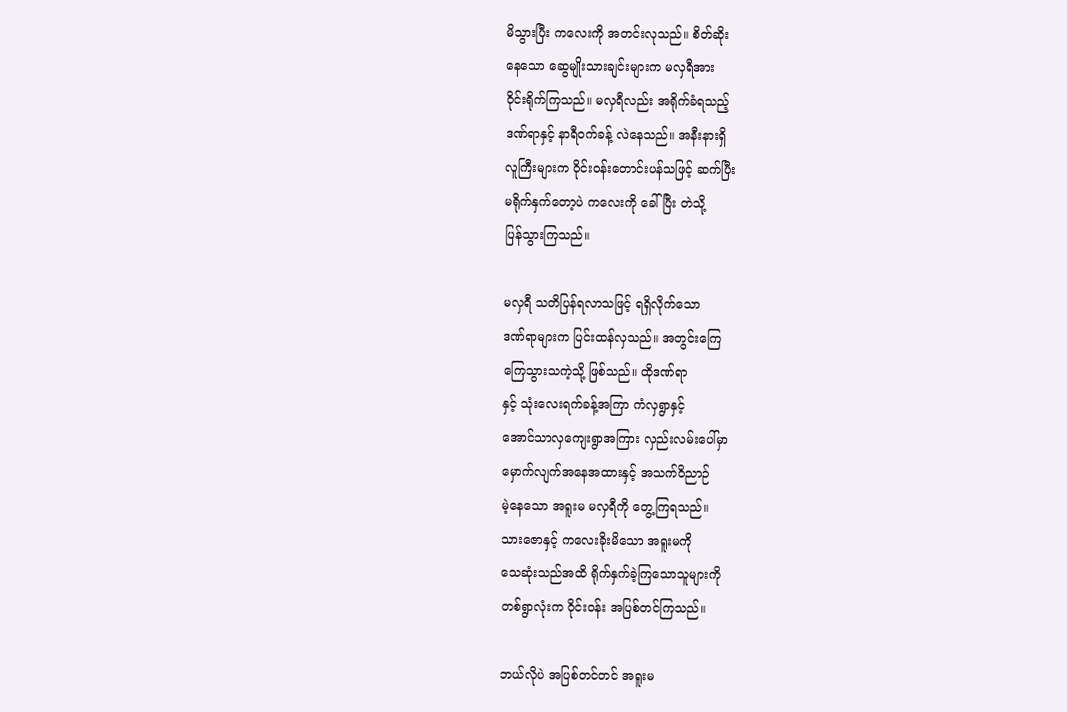မိသွားပြီး ကလေးကို အတင်းလုသည်။ စိတ်ဆိုး
နေသော ဆွေမျိုးသားချင်းများက မလှရီအား
ဝိုင်းရိုက်ကြသည်။ မလှရီလည်း အရိုက်ခံရသည့်
ဒဏ်ရာနှင့် နာရီဝက်ခန့် လဲနေသည်။ အနီးနားရှိ
လူကြီးများက ဝိုင်းဝန်းတောင်းပန်သဖြင့် ဆက်ပြီး
မရိုက်နှက်တော့ပဲ ကလေးကို ခေါ်ပြီး တဲသို့
ပြန်သွားကြသည်။

မလှရီ သတိပြန်ရလာသဖြင့် ရရှိလိုက်သော
ဒဏ်ရာများက ပြင်းထန်လှသည်။ အတွင်းကြေ
ကြေသွားသကဲ့သို့ ဖြစ်သည်။ ထိုဒဏ်ရာ
နှင့် သုံးလေးရက်ခန့်အကြာ ကံလှရွာနှင့်
အောင်သာလှကျေးရွာအကြား လှည်းလမ်းပေါ်မှာ
မှောက်လျက်အနေအထားနှင့် အသက်ဝိညာဉ်
မဲ့နေသော အရူးမ မလှရီကို တွေ့ကြရသည်။
သားဇောနှင့် ကလေးခိုးမိသော အရူးမကို
သေဆုံးသည်အထိ ရိုက်နှက်ခဲ့ကြသောသူများကို
တစ်ရွာလုံးက ဝိုင်းဝန်း အပြစ်တင်ကြသည်။

ဘယ်လိုပဲ အပြစ်တင်တင် အရူးမ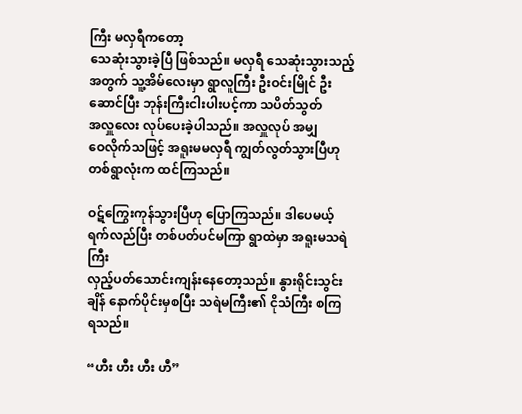ကြီး မလှရီကတော့
သေဆုံးသွားခဲ့ပြီ ဖြစ်သည်။ မလှရီ သေဆုံးသွားသည့်
အတွက် သူ့အိမ်လေးမှာ ရွာလူကြီး ဦးဝင်းမြိုင် ဦး
ဆောင်ပြီး ဘုန်းကြီးငါးပါးပင့်ကာ သပိတ်သွတ်
အလှူလေး လုပ်ပေးခဲ့ပါသည်။ အလှူလုပ် အမျှ
ဝေလိုက်သဖြင့် အရူးမမလှရီ ကျွတ်လွတ်သွားပြီဟု
တစ်ရွာလုံးက ထင်ကြသည်။

ဝဋ်ကြွေးကုန်သွားပြီဟု ပြောကြသည်။ ဒါပေမယ့်
ရက်လည်ပြီး တစ်ပတ်ပင်မကြာ ရွာထဲမှာ အရူးမသရဲကြီး
လှည့်ပတ်သောင်းကျန်းနေတော့သည်။ နွားရိုင်းသွင်း
ချိန် နောက်ပိုင်းမှစပြီး သရဲမကြီး၏ ငိုသံကြီး စကြ
ရသည်။

“ဟီး ဟီး ဟီး ဟီ”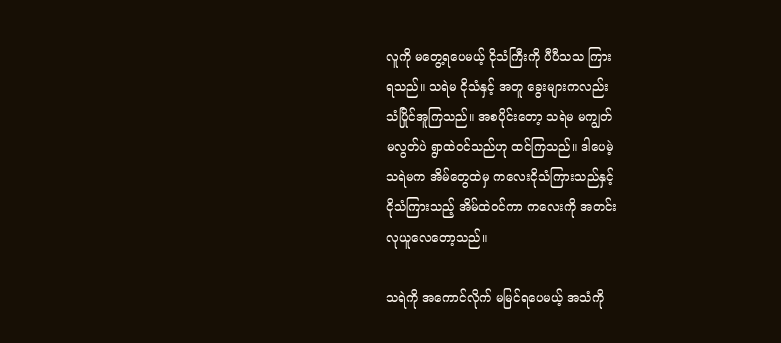လူကို မတွေ့ရပေမယ့် ငိုသံကြီးကို ပီပီသသ ကြား
ရသည်။ သရဲမ ငိုသံနှင့် အတူ ခွေးများကလည်း
သံပြိုင်အူကြသည်။ အစပိုင်းတော့ သရဲမ မကျွတ်
မလွတ်ပဲ ရွာထဲဝင်သည်ဟု ထင်ကြသည်။ ဒါပေမဲ့
သရဲမက အိမ်တွေထဲမှ ကလေးငိုသံကြားသည်နှင့်
ငိုသံကြားသည့် အိမ်ထဲဝင်ကာ ကလေးကို အတင်း
လုယူလေတော့သည်။

သရဲကို အကောင်လိုက် မမြင်ရပေမယ့် အသံကို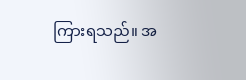ကြားရသည်။ အ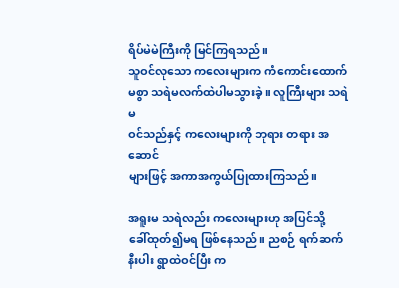ရိပ်မဲမဲကြီးကို မြင်ကြရသည်။
သူဝင်လုသော ကလေးများက ကံကောင်းထောက်
မစွာ သရဲမလက်ထဲပါမသွားခဲ့။ လူကြီးများ သရဲမ
ဝင်သည်နှင့် ကလေးများကို ဘုရား တရား အဆောင်
များဖြင့် အကာအကွယ်ပြုထားကြသည်။

အရူးမ သရဲလည်း ကလေးများဟု အပြင်သို့
ခေါ်ထုတ်၍မရ ဖြစ်နေသည်။ ညစဉ် ရက်ဆက်
နီးပါး ရွာထဲဝင်ပြီး က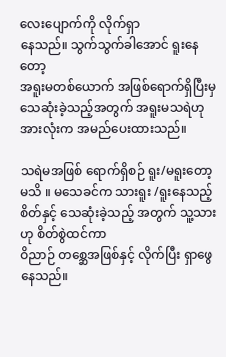လေးပျောက်ကို လိုက်ရှာ
နေသည်။ သွက်သွက်ခါအောင် ရူးနေတော့
အရူးမတစ်ယောက် အဖြစ်ရောက်ရှိပြီးမှ
သေဆုံးခဲ့သည့်အတွက် အရူးမသရဲဟု
အားလုံးက အမည်ပေးထားသည်။

သရဲမအဖြစ် ရောက်ရှိစဉ် ရူး/မရူးတော့
မသိ ။ မသေခင်က သားရူး /ရူးနေသည့်စိတ်နှင့် သေဆုံးခဲ့သည့် အတွက် သူ့သားဟု စိတ်စွဲထင်ကာ
ဝိညာဉ် တစ္ဆေအဖြစ်နှင့် လိုက်ပြီး ရှာဖွေနေသည်။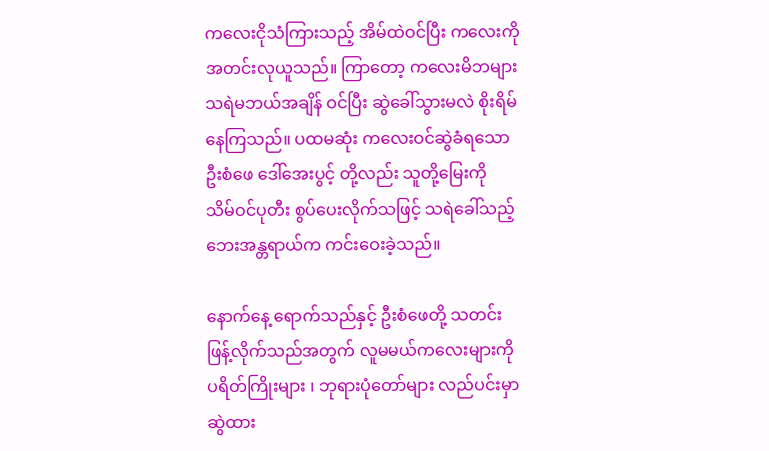ကလေးငိုသံကြားသည့် အိမ်ထဲဝင်ပြီး ကလေးကို
အတင်းလုယူသည်။ ကြာတော့ ကလေးမိဘများ
သရဲမဘယ်အချိန် ဝင်ပြီး ဆွဲခေါ်သွားမလဲ စိုးရိမ်
နေကြသည်။ ပထမဆုံး ကလေးဝင်ဆွဲခံရသော
ဦးစံဖေ ဒေါ်အေးပွင့် တို့လည်း သူတို့မြေးကို
သိမ်ဝင်ပုတီး စွပ်ပေးလိုက်သဖြင့် သရဲခေါ်သည့်
ဘေးအန္တရာယ်က ကင်းဝေးခဲ့သည်။

နောက်နေ့ ရောက်သည်နှင့် ဦးစံဖေတို့ သတင်း
ဖြန့်လိုက်သည်အတွက် လူမမယ်ကလေးများကို
ပရိတ်ကြိုးများ ၊ ဘုရားပုံတော်များ လည်ပင်းမှာ
ဆွဲထား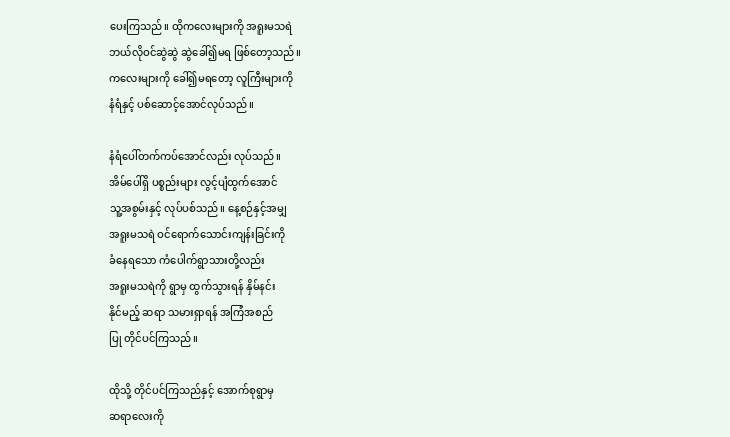ပေးကြသည်။ ထိုကလေးများကို အရူးမသရဲ
ဘယ်လိုဝင်ဆွဲဆွဲ ဆွဲခေါ်၍မရ ဖြစ်တော့သည်။
ကလေးများကို ခေါ်၍မရတော့ လူကြီးများကို
နံရံနှင့် ပစ်ဆောင့်အောင်လုပ်သည်။

နံရံပေါ်တက်ကပ်အောင်လည်း လုပ်သည်။
အိမ်ပေါ်ရှိ ပစ္စည်းများ လွင့်ပျံထွက်အောင်
သူ့အစွမ်းနှင့် လုပ်ပစ်သည်။ နေ့စဉ်နှင့်အမျှ
အရူးမသရဲ ဝင်ရောက်သောင်းကျန်းခြင်းကို
ခံနေရသော ကံပေါက်ရွာသားတို့လည်း
အရူးမသရဲကို ရွာမှ ထွက်သွားရန် နှိမ်နင်း
နိုင်မည့် ဆရာ သမားရှာရန် အကြံအစည်
ပြု တိုင်ပင်ကြသည်။

ထိုသို့ တိုင်ပင်ကြသည်နှင့် အောက်စုရွာမှ
ဆရာလေးကို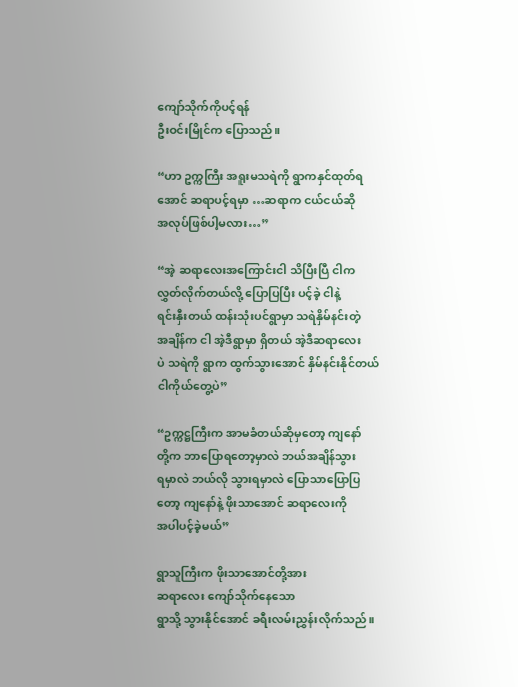ကျော်သိုက်ကိုပင့်ရန်
ဦးဝင်းမြိုင်က ပြောသည်။

“ဟာ ဥက္ကကြီး အရူးမသရဲကို ရွာကနှင်ထုတ်ရ
အောင် ဆရာပင့်ရမှာ …ဆရာက ငယ်ငယ်ဆို
အလုပ်ဖြစ်ပါ့မလား…”

“အဲ့ ဆရာလေးအကြောင်းငါ သိပြီးပြီ ငါက
လွှတ်လိုက်တယ်လို့ ပြောပြပြီး ပင့်ခဲ့ ငါနဲ့
ရင်းနှီးတယ် ထန်းသုံးပင်ရွာမှာ သရဲနှိမ်နင်းတဲ့
အချိန်က ငါ အဲ့ဒီရွာမှာ ရှိတယ် အဲ့ဒီဆရာလေး
ပဲ သရဲကို ရွာက ထွက်သွားအောင် နှိမ်နင်းနိုင်တယ်
ငါကိုယ်တွေ့ပဲ”

“ဥက္ကဋ္ဌကြီးက အာမခံတယ်ဆိုမှတော့ ကျနော်
တို့က ဘာပြောရတော့မှာလဲ ဘယ်အချိန်သွား
ရမှာလဲ ဘယ်လို သွားရမှာလဲ ပြောသာပြောပြ
တော့ ကျနော်နဲ့ ဖိုးသာအောင် ဆရာလေးကို
အပါပင့်ခဲ့မယ်”

ရွာသူကြီးက ဖိုးသာအောင်တို့အား
ဆရာလေး ကျော်သိုက်နေသော
ရွာသို့ သွားနိုင်အောင် ခရီးလမ်းညွှန်းလိုက်သည်။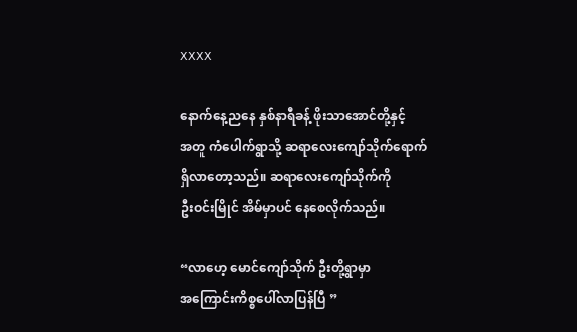XXXX

နောက်နေ့ညနေ နှစ်နာရီခန့် ဖိုးသာအောင်တို့နှင့်
အတူ ကံပေါက်ရွာသို့ ဆရာလေးကျော်သိုက်ရောက်
ရှိလာတော့သည်။ ဆရာလေးကျော်သိုက်ကို
ဦးဝင်းမြိုင် အိမ်မှာပင် နေစေလိုက်သည်။

“လာဟေ့ မောင်ကျော်သိုက် ဦးတို့ရွာမှာ
အကြောင်းကိစ္စပေါ်လာပြန်ပြီ ”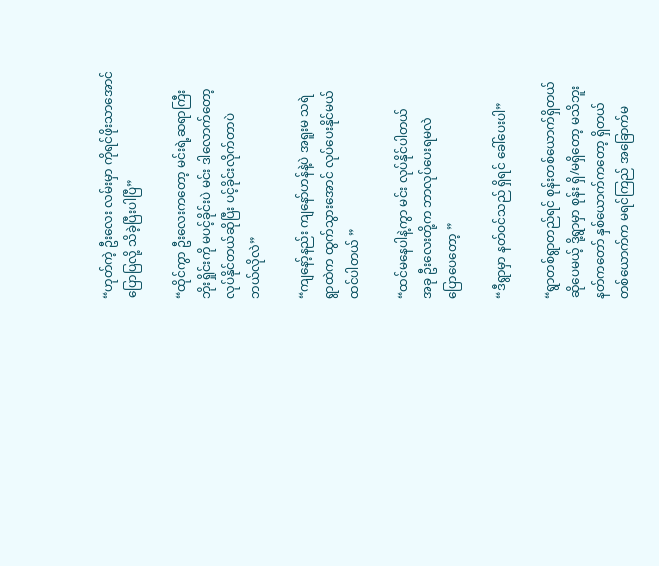“ဟုတ်ကဲ့ ဦးလေး လမ်းမှာ ကိုရင်ဖိုးသာအောင်
ပြောပြလို့ သိခဲ့ပြီးပါပြီ”

“ထိုင်ကွာ ဦးလေးကတော့ မင်းရဲ့ဆရာကြီး
ဘိုးရှိုင်းကို မပင့်ခိုင်းပဲ မင်း ဒါလောက်တော့
လုပ်နိုင်တယ်ဆိုပြီး ပင့်ခိုင်းလိုက်တာပဲ
ဘယ်လိုလဲ”

“ကျနော့်နည်း ကျနော်ဟန်နဲ့ပဲ အရူးမ သရဲ
ရွာထဲက ထွက်သွားအောင် လုပ်ပေးနိုင်မယ်
ထင်ပါတယ် ”

“ထင်မနေပါနဲ့ကွာ မင်း လုပ်နိုင်ပါတယ်
အခု ဦးလေးတို့က ဘာလုပ်ပေးရမလဲ
ပြောပေတော့ ”

“ဒီရွာမှာ နတ်ဝင်သည် ရှိရင် ခေါ်ပေးပါ”

“ရွာတစ်ရွာတည်ရင် စုန်းတစ်ယောက်ရှိတယ်
ဆိုပေမယ့် ဒို့ရွာမှာ စုန်း ရှိ/မရှိတော့ မသိဘူး
နတ်ကတော် နှစ်ယောက်ကတော့ ရှိတယ်
တစ်ယောက်က မရင်ကြည် အခြောက်မ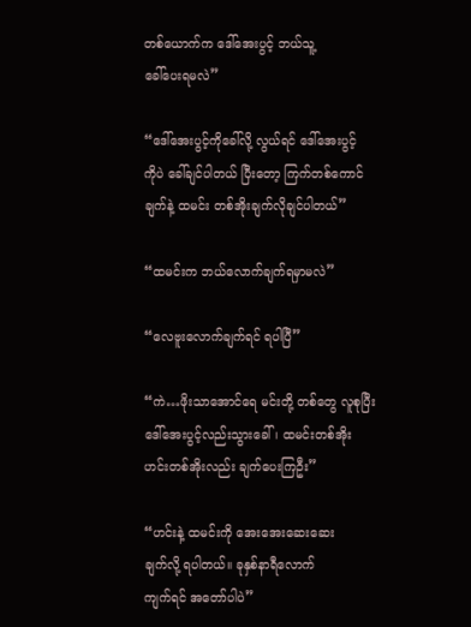တစ်ယောက်က ဒေါ်အေးပွင့် ဘယ်သူ့
ခေါ်ပေးရမလဲ”

“ဒေါ်အေးပွင့်ကိုခေါ်လို့ လွယ်ရင် ဒေါ်အေးပွင့်
ကိုပဲ ခေါ်ချင်ပါတယ် ပြီးတော့ ကြက်တစ်ကောင်
ချက်နဲ့ ထမင်း တစ်အိုးချက်လိုချင်ပါတယ်”

“ထမင်းက ဘယ်လောက်ချက်ရမှာမလဲ”

“လေဗူးလောက်ချက်ရင် ရပါပြီ”

“ကဲ…ဖိုးသာအောင်ရေ မင်းတို့ တစ်တွေ လူစုပြီး
ဒေါ်အေးပွင့်လည်းသွားခေါ်၊ ထမင်းတစ်အိုး
ဟင်းတစ်အိုးလည်း ချက်ပေးကြဦး”

“ဟင်းနဲ့ ထမင်းကို အေးအေးဆေးဆေး
ချက်လို့ ရပါတယ်။ ခုနှစ်နာရီလောက်
ကျက်ရင် အတော်ပါပဲ”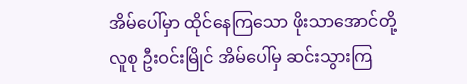အိမ်ပေါ်မှာ ထိုင်နေကြသော ဖိုးသာအောင်တို့
လူစု ဦးဝင်းမြိုင် အိမ်ပေါ်မှ ဆင်းသွားကြ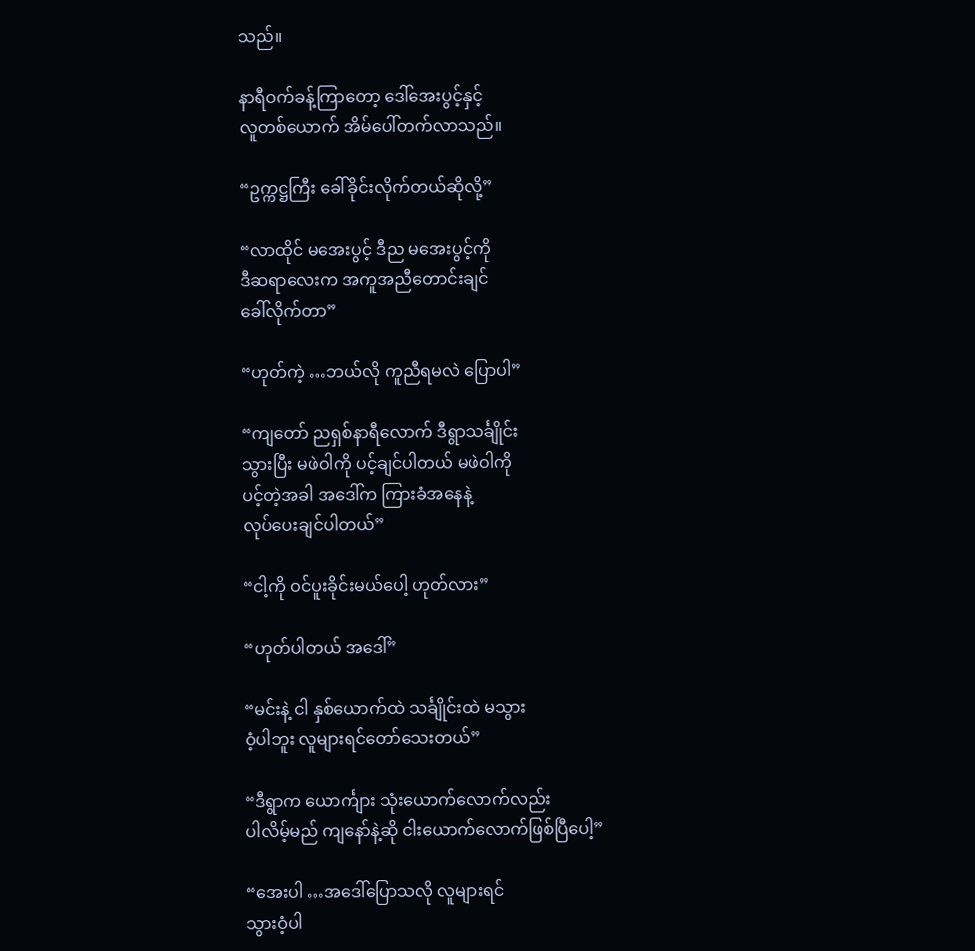သည်။

နာရီဝက်ခန့်ကြာတော့ ဒေါ်အေးပွင့်နှင့်
လူတစ်ယောက် အိမ်ပေါ်တက်လာသည်။

“ဥက္ကဋ္ဌကြီး ခေါ်ခိုင်းလိုက်တယ်ဆိုလို့”

“လာထိုင် မအေးပွင့် ဒီည မအေးပွင့်ကို
ဒီဆရာလေးက အကူအညီတောင်းချင်
ခေါ်လိုက်တာ”

“ဟုတ်ကဲ့ …ဘယ်လို ကူညီရမလဲ ပြောပါ”

“ကျတော် ညရှစ်နာရီလောက် ဒီရွာသင်္ချိုင်း
သွားပြီး မဖဲဝါကို ပင့်ချင်ပါတယ် မဖဲဝါကို
ပင့်တဲ့အခါ အဒေါ်က ကြားခံအနေနဲ့
လုပ်ပေးချင်ပါတယ်”

“ငါ့ကို ဝင်ပူးခိုင်းမယ်ပေါ့ ဟုတ်လား”

“ဟုတ်ပါတယ် အဒေါ်”

“မင်းနဲ့ ငါ နှစ်ယောက်ထဲ သင်္ချိုင်းထဲ မသွား
ဝံ့ပါဘူး လူများရင်တော်သေးတယ်”

“ဒီရွာက ယောင်္ကျား သုံးယောက်လောက်လည်း
ပါလိမ့်မည် ကျနော်နဲ့ဆို ငါးယောက်လောက်ဖြစ်ပြီပေါ့”

“အေးပါ …အဒေါ်ပြောသလို လူများရင်
သွားဝံ့ပါ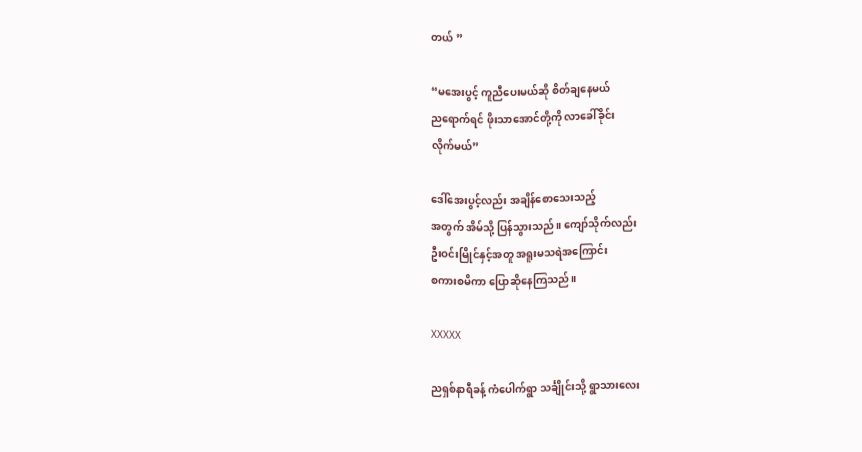တယ် ”

“မအေးပွင့် ကူညီပေးမယ်ဆို စိတ်ချနေမယ်
ညရောက်ရင် ဖိုးသာအောင်တို့ကို လာခေါ်ခိုင်း
လိုက်မယ်”

ဒေါ်အေးပွင့်လည်း အချိန်စောသေးသည့်
အတွက် အိမ်သို့ ပြန်သွားသည်။ ကျော်သိုက်လည်း
ဦးဝင်းမြိုင်နှင့်အတူ အရူးမသရဲအကြောင်း
စကားစမိကာ ပြောဆိုနေကြသည်။

XXXXX

ညရှစ်နာရီခန့် ကံပေါက်ရွာ သင်္ချိုင်းသို့ ရွာသားလေး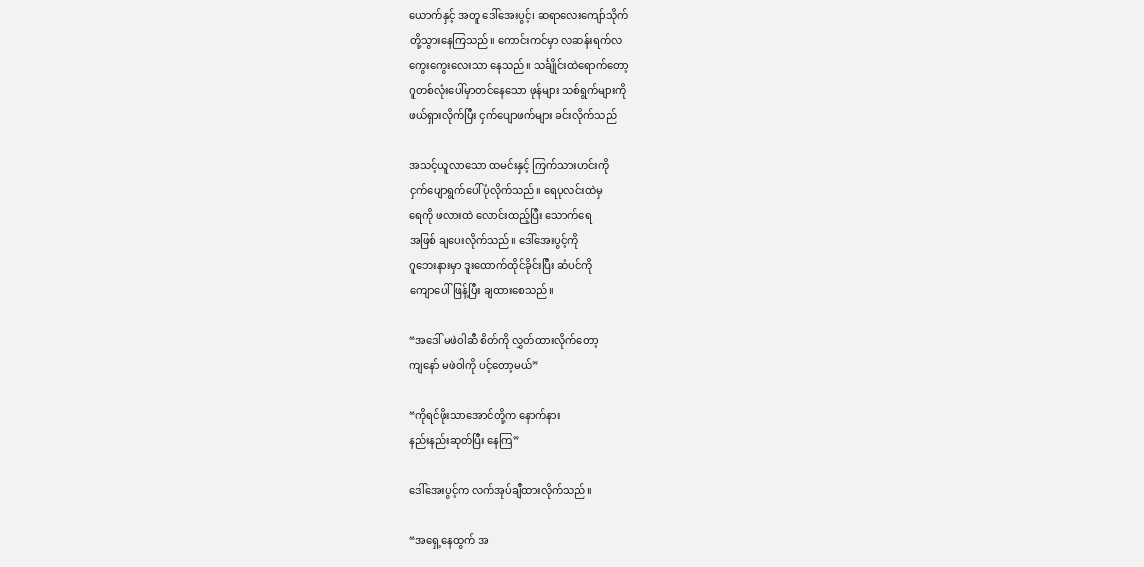ယောက်နှင့် အတူ ဒေါ်အေးပွင့်၊ ဆရာလေးကျော်သိုက်
တို့သွားနေကြသည်။ ကောင်းကင်မှာ လဆန်းရက်လ
ကွေးကွေးလေးသာ နေသည်။ သင်္ချိုင်းထဲရောက်တော့
ဂူတစ်လုံးပေါ်မှာတင်နေသော ဖုန်များ သစ်ရွက်များကို
ဖယ်ရှားလိုက်ပြီး ငှက်ပျောဖက်များ ခင်းလိုက်သည်

အသင့်ယူလာသော ထမင်းနှင့် ကြက်သားဟင်းကို
ငှက်ပျောရွက်ပေါ်ပုံလိုက်သည်။ ရေပုလင်းထဲမှ
ရေကို ဖလားထဲ လောင်းထည့်ပြီး သောက်ရေ
အဖြစ် ချပေးလိုက်သည်။ ဒေါ်အေးပွင့်ကို
ဂူဘေးနားမှာ ဒူးထောက်ထိုင်ခိုင်းပြီး ဆံပင်ကို
ကျောပေါ် ဖြန့်ပြီး ချထားစေသည်။

“အဒေါ် မဖဲဝါဆီ စိတ်ကို လွှတ်ထားလိုက်တော့
ကျနော် မဖဲဝါကို ပင့်တော့မယ်”

“ကိုရင်ဖိုးသာအောင်တို့က နောက်နား
နည်းနည်းဆုတ်ပြီး နေကြ”

ဒေါ်အေးပွင့်က လက်အုပ်ချီထားလိုက်သည်။

“အရှေ့နေထွက် အ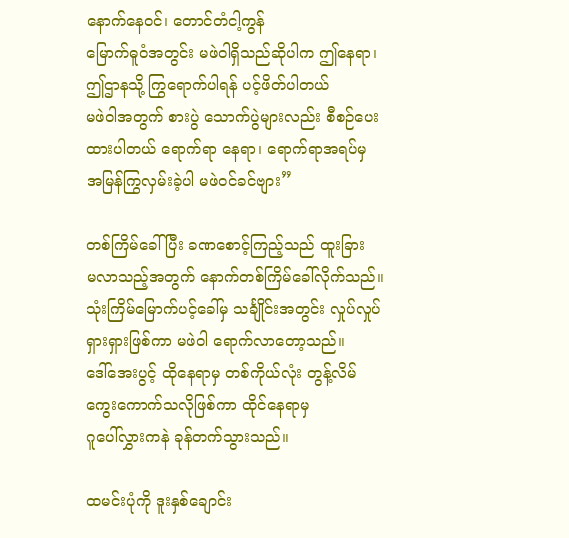နောက်နေဝင်၊ တောင်တံငါ့ကွန်
မြောက်ဓူဝံအတွင်း မဖဲဝါရှိသည်ဆိုပါက ဤနေရာ၊
ဤဌာနသို့ ကြွရောက်ပါရန် ပင့်ဖိတ်ပါတယ်
မဖဲဝါအတွက် စားပွဲ သောက်ပွဲများလည်း စီစဉ်ပေး
ထားပါတယ် ရောက်ရာ နေရာ၊ ရောက်ရာအရပ်မှ
အမြန်ကြွလှမ်းခဲ့ပါ မဖဲဝင်ခင်ဗျား”

တစ်ကြိမ်ခေါ်ပြီး ခဏစောင့်ကြည့်သည် ထူးခြား
မလာသည့်အတွက် နောက်တစ်ကြိမ်ခေါ်လိုက်သည်။
သုံးကြိမ်မြောက်ပင့်ခေါ်မှ သင်္ချိုင်းအတွင်း လှုပ်လှုပ်
ရှားရှားဖြစ်ကာ မဖဲဝါ ရောက်လာတော့သည်။
ဒေါ်အေးပွင့် ထိုနေရာမှ တစ်ကိုယ်လုံး တွန့်လိမ်
ကွေးကောက်သလိုဖြစ်ကာ ထိုင်နေရာမှ
ဂူပေါ်လွှားကနဲ ခုန်တက်သွားသည်။

ထမင်းပုံကို ဒူးနှစ်ချောင်း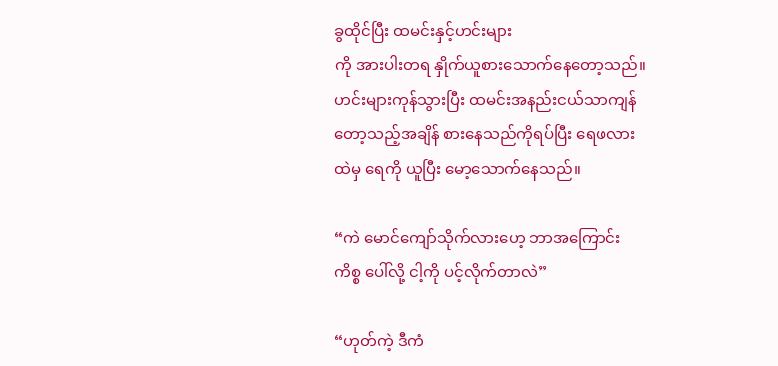ခွထိုင်ပြီး ထမင်းနှင့်ဟင်းများ
ကို အားပါးတရ နှိုက်ယူစားသောက်နေတော့သည်။
ဟင်းများကုန်သွားပြီး ထမင်းအနည်းငယ်သာကျန်
တော့သည့်အချိန် စားနေသည်ကိုရပ်ပြီး ရေဖလား
ထဲမှ ရေကို ယူပြီး မော့သောက်နေသည်။

“ကဲ မောင်ကျော်သိုက်လားဟေ့ ဘာအကြောင်း
ကိစ္စ ပေါ်လို့ ငါ့ကို ပင့်လိုက်တာလဲ”

“ဟုတ်ကဲ့ ဒီကံ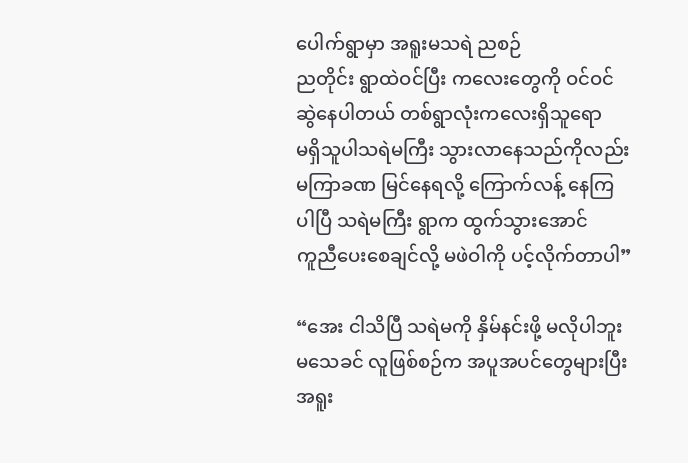ပေါက်ရွာမှာ အရူးမသရဲ ညစဉ်
ညတိုင်း ရွာထဲဝင်ပြီး ကလေးတွေကို ဝင်ဝင်
ဆွဲနေပါတယ် တစ်ရွာလုံးကလေးရှိသူရော
မရှိသူပါသရဲမကြီး သွားလာနေသည်ကိုလည်း
မကြာခဏ မြင်နေရလို့ ကြောက်လန့် နေကြ
ပါပြီ သရဲမကြီး ရွာက ထွက်သွားအောင်
ကူညီပေးစေချင်လို့ မဖဲဝါကို ပင့်လိုက်တာပါ”

“အေး ငါသိပြီ သရဲမကို နှိမ်နင်းဖို့ မလိုပါဘူး
မသေခင် လူဖြစ်စဉ်က အပူအပင်တွေများပြီး
အရူး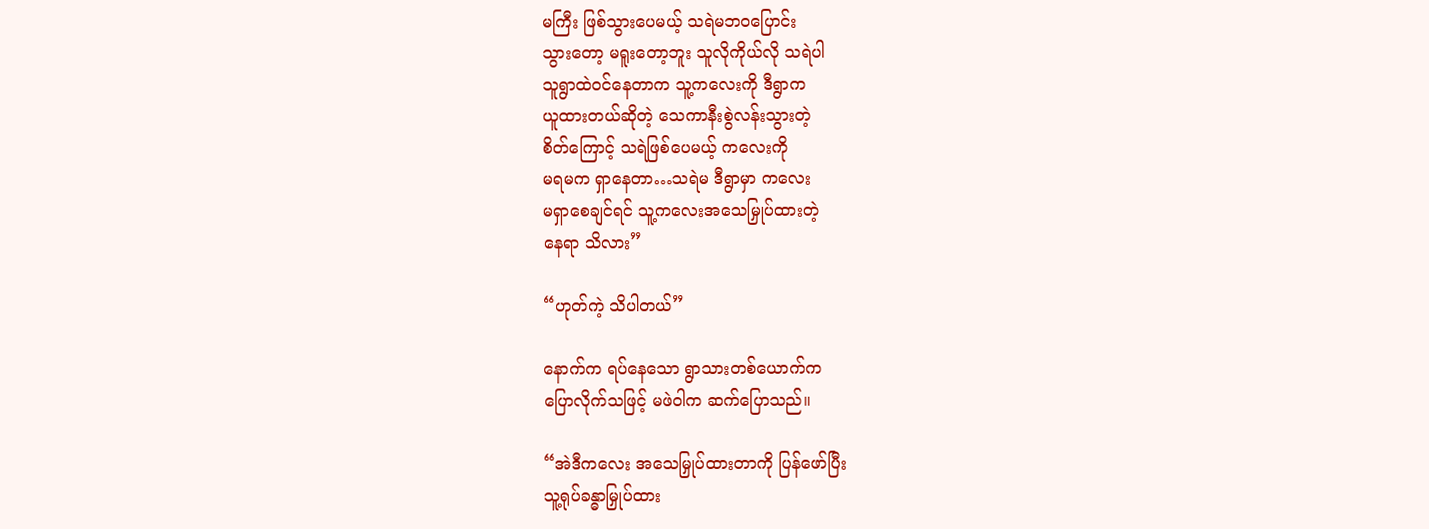မကြီး ဖြစ်သွားပေမယ့် သရဲမဘဝပြောင်း
သွားတော့ မရူးတော့ဘူး သူလိုကိုယ်လို သရဲပါ
သူရွာထဲဝင်နေတာက သူ့ကလေးကို ဒီရွာက
ယူထားတယ်ဆိုတဲ့ သေကာနီးစွဲလန်းသွားတဲ့
စိတ်ကြောင့် သရဲဖြစ်ပေမယ့် ကလေးကို
မရမက ရှာနေတာ…သရဲမ ဒီရွာမှာ ကလေး
မရှာစေချင်ရင် သူ့ကလေးအသေမြှုပ်ထားတဲ့
နေရာ သိလား”

“ဟုတ်ကဲ့ သိပါတယ်”

နောက်က ရပ်နေသော ရွာသားတစ်ယောက်က
ပြောလိုက်သဖြင့် မဖဲဝါက ဆက်ပြောသည်။

“အဲဒီကလေး အသေမြှုပ်ထားတာကို ပြန်ဖော်ပြီး
သူ့ရုပ်ခန္ဓာမြှုပ်ထား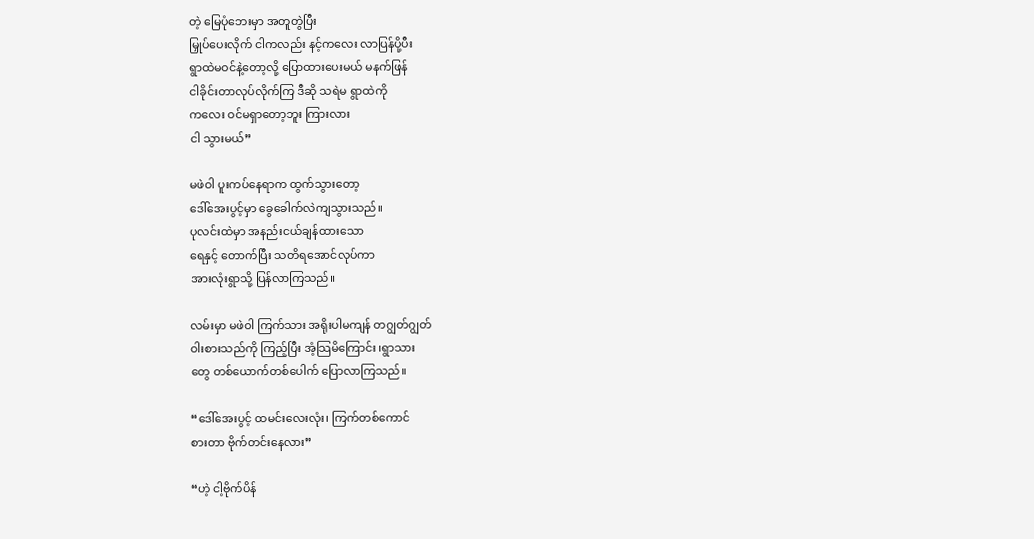တဲ့ မြေပုံဘေးမှာ အတူတွဲပြီး
မြှုပ်ပေးလိုက် ငါကလည်း နင့်ကလေး လာပြန်ပို့ပီး
ရွာထဲမဝင်နဲ့တော့လို့ ပြောထားပေးမယ် မနက်ဖြန်
ငါခိုင်းတာလုပ်လိုက်ကြ ဒီဆို သရဲမ ရွာထဲကို
ကလေး ဝင်မရှာတော့ဘူး ကြားလား
ငါ သွားမယ်”

မဖဲဝါ ပူးကပ်နေရာက ထွက်သွားတော့
ဒေါ်အေးပွင့်မှာ ခွေခေါက်လဲကျသွားသည်။
ပုလင်းထဲမှာ အနည်းငယ်ချန်ထားသော
ရေနှင့် တောက်ပြီး သတိရအောင်လုပ်ကာ
အားလုံးရွာသို့ ပြန်လာကြသည်။

လမ်းမှာ မဖဲဝါ ကြက်သား အရိုးပါမကျန် တဂျွတ်ဂျွတ်
ဝါးစားသည်ကို ကြည့်ပြီး အံ့သြမိကြောင်း ၊ရွာသား
တွေ တစ်ယောက်တစ်ပေါက် ပြောလာကြသည်။

“ဒေါ်အေးပွင့် ထမင်းလေးလုံး၊ ကြက်တစ်ကောင်
စားတာ ဗိုက်တင်းနေလား”

“ဟဲ့ ငါ့ဗိုက်ပိန်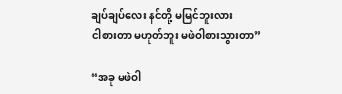ချပ်ချပ်လေး နင်တို့ မမြင်ဘူးလား
ငါစားတာ မဟုတ်ဘူး မဖဲဝါစားသွားတာ”

“အခု မဖဲဝါ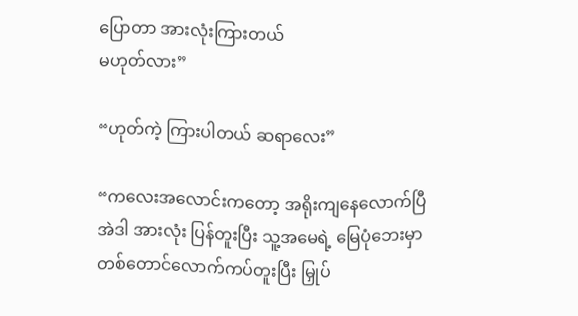ပြောတာ အားလုံးကြားတယ်
မဟုတ်လား”

“ဟုတ်ကဲ့ ကြားပါတယ် ဆရာလေး”

“ကလေးအလောင်းကတော့ အရိုးကျနေလောက်ပြီ
အဲဒါ အားလုံး ပြန်တူးပြီး သူ့အမေရဲ့ မြေပုံဘေးမှာ
တစ်တောင်လောက်ကပ်တူးပြီး မြှုပ်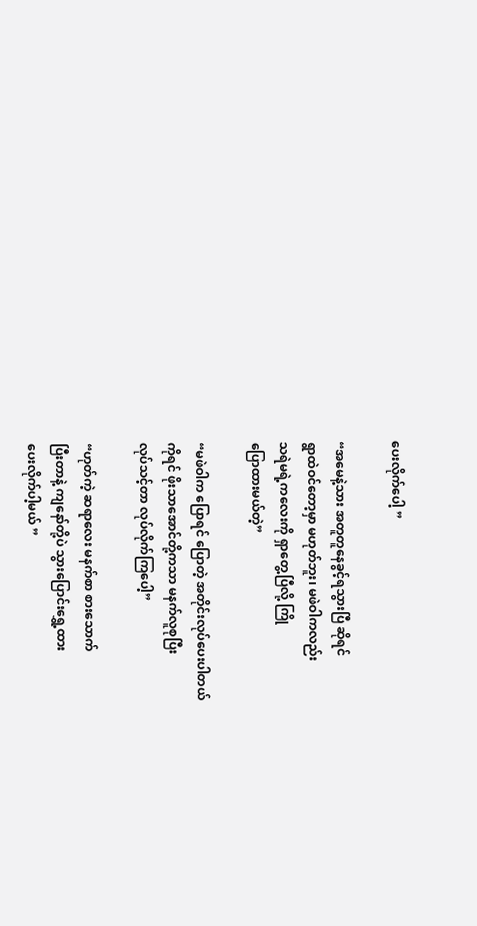ပေးလိုက်ပေါ့ ”

“အမေနဲ့သား အတူတူနေခွင့်ရသွားပြီ ဆိုရင်
ရွာထဲဝင်တော့မှာ မဟုတ်ဘူး၊ မဖဲဝါကလည်း
သရဲမရဲ့ကလေးကို ရှာတွေ့ပြီလို့ ကြို
ပြောထားမယ်တဲ့”

“မဖဲဝါက ပြောရင် ပြောတဲ့ အတိုင်းလုပ်ပေးပါတယ်
ကိုရင် ဖိုးသာအောင်တို့ကသာ မနက်လူစုပြီး
လုပ်သင့်တာ လုပ်လိုက်ကြပေါ့”

“ဟုတ်ကဲ့ ဆရာလေး မနက်စာ စားသောက်
ပြီးတာနဲ့ ကျနော်တို့ပဲ သွားပြောင်းရွှေ့ထား
ပေးလိုက်ပါ့မယ် ”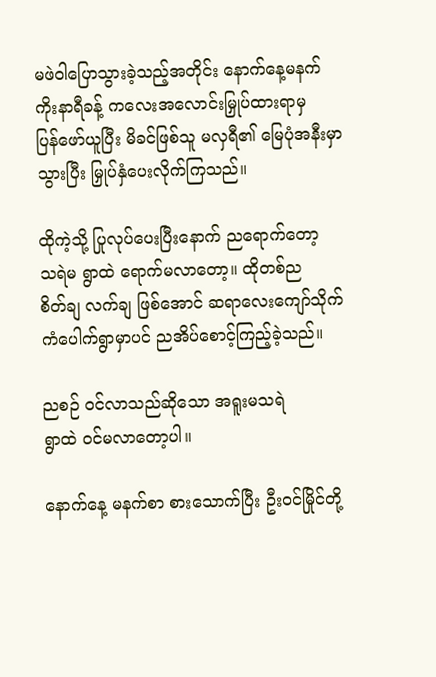မဖဲဝါပြောသွားခဲ့သည့်အတိုင်း နောက်နေ့မနက်
ကိုးနာရီခန့် ကလေးအလောင်းမြှုပ်ထားရာမှ
ပြန်ဖော်ယူပြီး မိခင်ဖြစ်သူ မလှရီ၏ မြေပုံအနီးမှာ
သွားပြီး မြှုပ်နှံပေးလိုက်ကြသည်။

ထိုကဲ့သို့ ပြုလုပ်ပေးပြီးနောက် ညရောက်တော့
သရဲမ ရွာထဲ ရောက်မလာတော့။ ထိုတစ်ည
စိတ်ချ လက်ချ ဖြစ်အောင် ဆရာလေးကျော်သိုက်
ကံပေါက်ရွာမှာပင် ညအိပ်စောင့်ကြည့်ခဲ့သည်။

ညစဉ် ဝင်လာသည်ဆိုသော အရူးမသရဲ
ရွာထဲ ဝင်မလာတော့ပါ။

နောက်နေ့ မနက်စာ စားသောက်ပြီး ဦးဝင်မြိုင်တို့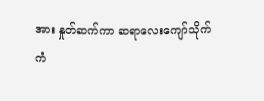အား နှုတ်ဆက်ကာ ဆရာလေးကျော်သိုက်
ကံ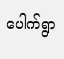ပေါက်ရွာ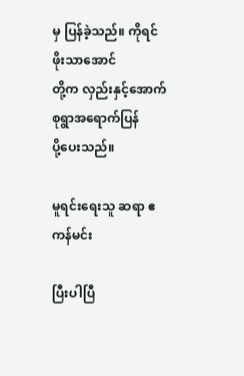မှ ပြန်ခဲ့သည်။ ကိုရင်ဖိုးသာအောင်
တို့က လှည်းနှင့်အောက်စုရွာအရောက်ပြန်
ပို့ပေးသည်။

မူရင်းရေးသူ ဆရာ ဧကန်မင်း

ပြီးပါပြီ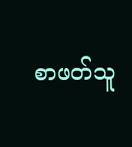စာဖတ်သူ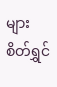များစိတ်ရွှင်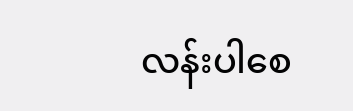လန်းပါစေ